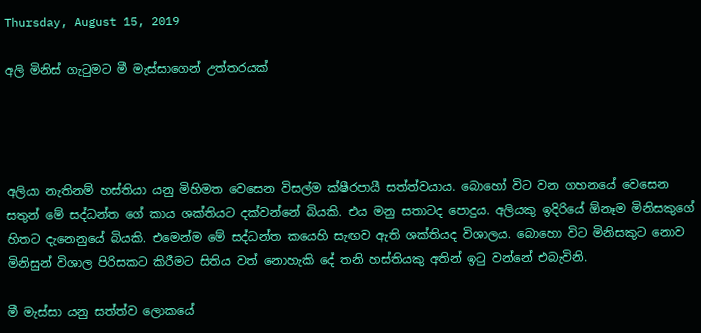Thursday, August 15, 2019

අලි මිනිස් ගැටුමට මී මැස්සාගෙන් උත්තරයක්




අලියා නැතිනම් හස්තියා යනු මිහිමත වෙසෙන විසල්ම ක්ෂීරපායී සත්ත්වයාය. බොහෝ විට වන ගහනයේ වෙසෙන සතුන් මේ සද්ධන්ත ගේ කාය ශක්තියට දක්වන්නේ බියකි. එය මනු සතාටද පොදුය. අලියකු ඉදිරියේ ඕනෑම මිනිසකුගේ හිතට දැනෙනුයේ බියකි. එමෙන්ම මේ සද්ධන්ත කයෙහි සැඟව ඇති ශක්තියද විශාලය. බොහො විට මිනිසකුට නොව මිනිසුන් විශාල පිරිසකට කිරීමට සිතිය වත් නොහැකි දේ තනි හස්තියකු අතින් ඉටු වන්නේ එබැවිනි.

මී මැස්සා යනු සත්ත්ව ලොකයේ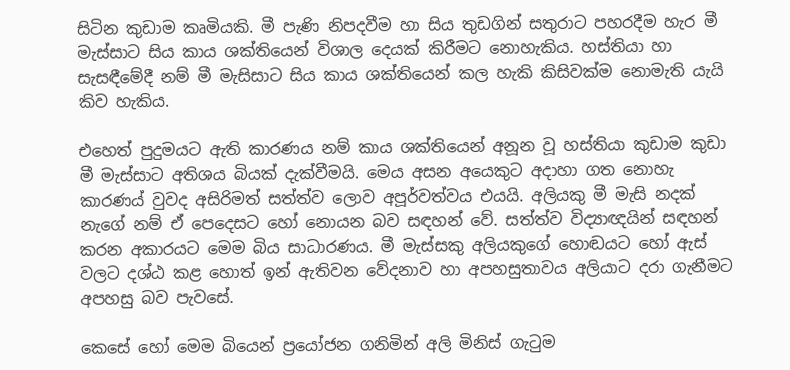සිටින කුඩාම කෘමියකි. මී පැණි නිපදවීම හා සිය තුඩගින් සතුරාට පහරදීම හැර මී මැස්සාට සිය කාය ශක්තියෙන් විශාල දෙයක් කිරීමට නොහැකිය. හස්තියා හා සැසඳීමේදී නම් මී මැසිසාට සිය කාය ශක්තියෙන් කල හැකි කිසිවක්ම නොමැති යැයි කිව හැකිය.

එහෙත් පුදුමයට ඇති කාරණය නම් කාය ශක්තියෙන් අනූන වූ හස්තියා කුඩාම කුඩා මී මැස්සාට අතිශය බියක් දැක්වීමයි. මෙය අසන අයෙකුට අදාහා ගත නොහැ කාරණය් වුවද අසිරිමත් සත්ත්ව ලොව අපූර්වත්වය එයයි. අලියකු මී මැසි නදක් නැගේ නම් ඒ පෙදෙසට හෝ නොයන බව සඳහන් වේ. සත්ත්ව විද්‍යාඥයින් සඳහන් කරන අකාරයට මෙම බිය සාධාරණය. මී මැස්සකු අලියකුගේ හොඬයට හෝ ඇස් වලට දශ්ඨ කළ හොත් ඉන් ඇතිවන වේදනාව හා අපහසුතාවය අලියාට දරා ගැනීමට අපහසු බව පැවසේ.

කෙසේ හෝ මෙම බියෙන් ප්‍රයෝජන ගනිමින් අලි මිනිස් ගැටුම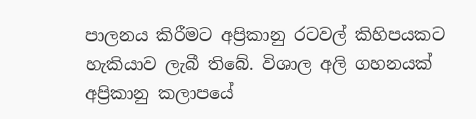පාලනය කිරීමට අප්‍රිකානු රටවල් කිහිපයකට හැකියාව ලැබී තිබේ. විශාල අලි ගහනයක් අප්‍රිකානු කලාපයේ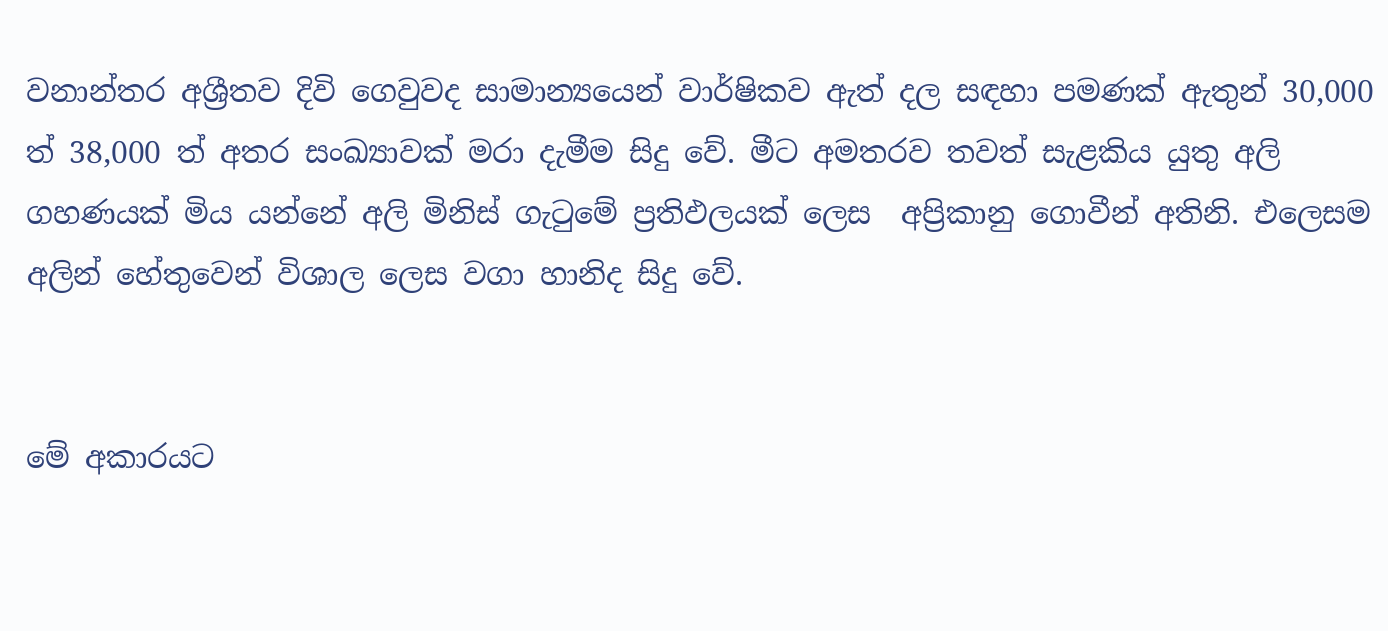වනාන්තර අශ්‍රීතව දිවි ගෙවුවද සාමාන්‍යයෙන් වාර්ෂිකව ඇත් දල සඳහා පමණක් ඇතුන් 30,000 ත් 38,000 ත් අතර සංඛ්‍යාවක් මරා දැමීම සිදු වේ. මීට අමතරව තවත් සැළකිය යුතු අලි ගහණයක් මිය යන්නේ අලි මිනිස් ගැටුමේ ප්‍රතිඵලයක් ලෙස  අප්‍රිකානු ගොවීන් අතිනි. එලෙසම අලින් හේතුවෙන් විශාල ලෙස වගා හානිද සිදු වේ.


මේ අකාරයට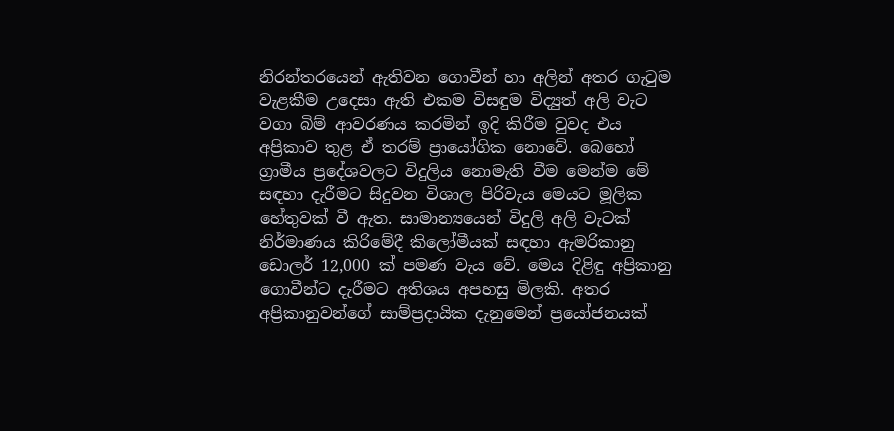නිරන්තරයෙන් ඇතිවන ගොවීන් හා අලින් අතර ගැටුම වැළකීම උදෙසා ඇති එකම විසඳුම විද්‍යුත් අලි වැට වගා බිම් ආවරණය කරමින් ඉදි කිරීම වුවද එය අප්‍රිකාව තුළ ඒ තරම් ප්‍රායෝගික නොවේ. බෙහෝ ග්‍රාමීය ප්‍රදේශවලට විදුලිය නොමැති වීම මෙන්ම මේ සඳහා දැරීමට සිදුවන විශාල පිරිවැය මෙයට මූලික හේතුවක් වී ඇත. සාමාන්‍යයෙන් විදුලි අලි වැටක් නිර්මාණය කිරිමේදී කිලෝමීයක් සඳහා ඇමරිකානු ඩොලර් 12,000 ක් පමණ වැය වේ. මෙය දිළිඳු අප්‍රිකානු ගොවීන්ට දැරීමට අතිශය අපහසු මිලකි. අතර අප්‍රිකානුවන්ගේ සාම්ප්‍රදායික දැනුමෙන් ප්‍රයෝජනයක්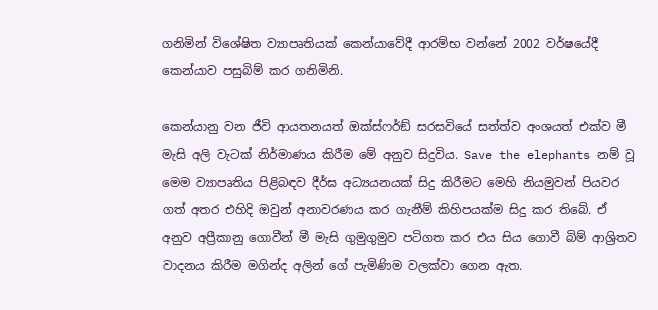ගනිමින් විශේෂිත ව්‍යාපෘතියක් කෙන්යාවේදී ආරම්භ වන්නේ 2002 වර්ෂයේදී කෙන්යාව පසුබිම් කර ගනිමිනි.

කෙන්යානු වන ජීවි ආයතනයත් ඔක්ස්ෆර්ඞ් සරසවියේ සත්ත්ව අංශයත් එක්ව මී මැසි අලි වැටක් නිර්මාණය කිරීම මේ අනුව සිදුවිය. Save the elephants නම් වූ මෙම ව්‍යාපෘතිය පිළිබඳව දීර්ඝ අධ්‍යයනයක් සිදු කිරීමට මෙහි නියමුවන් පියවර ගත් අතර එහිදි ඔවුන් අනාවරණය කර ගැනීම් කිහිපයක්ම සිදු කර තිබේ. ඒ අනුව අප්‍රීකානු ගොවීන් මී මැසි ගුමුගුමුව පටිගත කර එය සිය ගොවී බිම් ආශ්‍රිතව වාදනය කිරීම මගින්ද අලින් ගේ පැමිණිම වලක්වා ගෙන ඇත.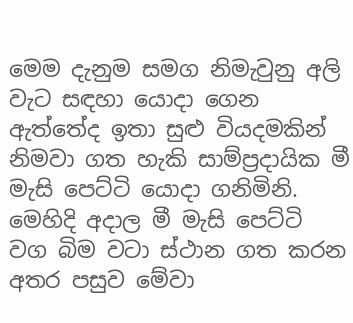මෙම දැනුම සමග නිමැවුනු අලි වැට සඳහා යොදා ගෙන ඇත්තේද ඉතා සුළු වියදමකින් නිමවා ගත හැකි සාම්ප්‍රදායික මී මැසි පෙට්ටි යොදා ගනිමිනි. මෙහිදි අදාල මී මැසි පෙට්ටි වග බිම වටා ස්ථාන ගත කරන අතර පසුව මේවා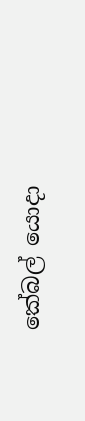කේබල් යොදා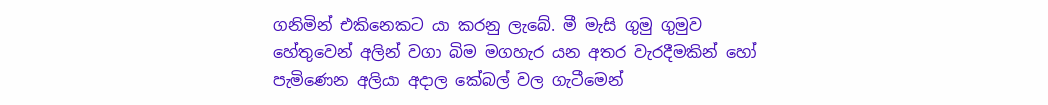ගනිමින් එකිනෙකට යා කරනු ලැබේ. මී මැසි ගුමු ගුමුව හේතුවෙන් අලින් වගා බිම මගහැර යන අතර වැරදීමකින් හෝ පැමිණෙන අලියා අදාල කේබල් වල ගැටීමෙන්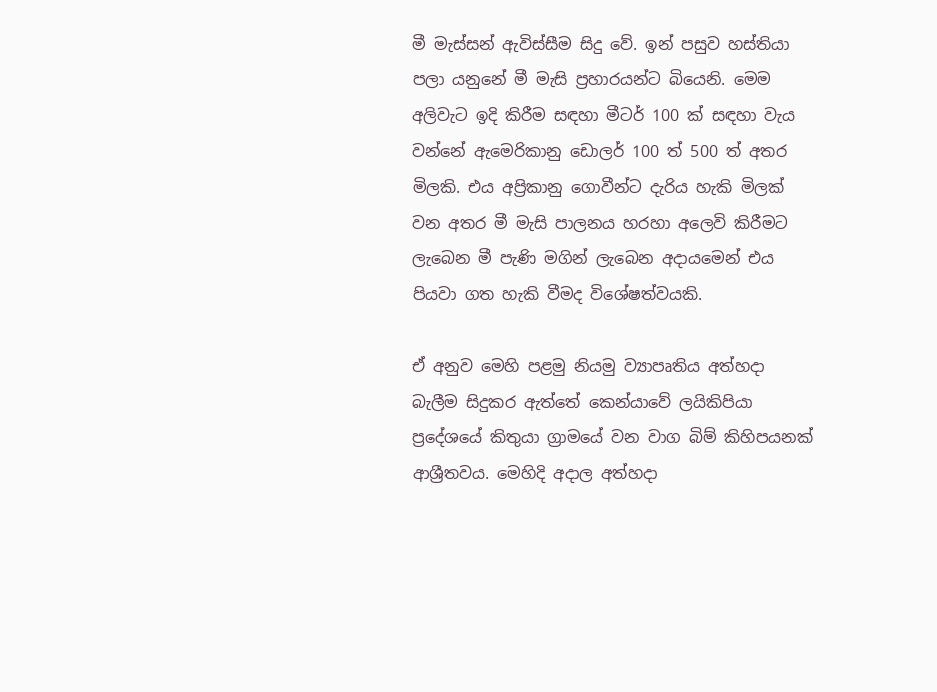මී මැස්සන් ඇවිස්සීම සිදු වේ. ඉන් පසුව හස්තියා පලා යනුනේ මී මැසි ප්‍රහාරයන්ට බියෙනි. මෙම අලිවැට ඉදි කිරීම සඳහා මීටර් 100 ක් සඳහා වැය වන්නේ ඇමෙරිකානු ඩොලර් 100 ත් 500 ත් අතර මිලකි. එය අප්‍රිකානු ගොවීන්ට දැරිය හැකි මිලක් වන අතර මී මැසි පාලනය හරහා අලෙවි කිරීමට ලැබෙන මී පැණි මගින් ලැබෙන අදායමෙන් එය පියවා ගත හැකි වීමද විශේෂත්වයකි.

ඒ අනුව මෙහි පළමු නියමු ව්‍යාපෘතිය අත්හදා බැලීම සිදුකර ඇත්තේ කෙන්යාවේ ලයිකිපියා ප්‍රදේශයේ කිතුයා ග්‍රාමයේ වන වාග බිම් කිහිපයනක් ආශ්‍රීතවය. මෙහිදි අදාල අත්හදා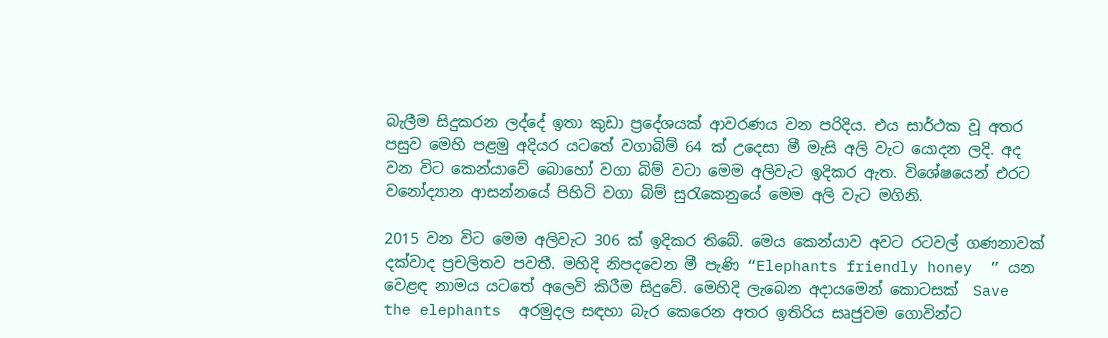බැලීම සිදුකරන ලද්දේ ඉතා කුඩා ප්‍රදේශයක් ආවරණය වන පරිදිය. එය සාර්ථක වූ අතර පසුව මෙහි පළමු අදියර යටතේ වගාබිම් 64 ක් උදෙසා මී මැසි අලි වැට යොදන ලදි. අද වන විට කෙන්යාවේ බොහෝ වගා බිම් වටා මෙම අලිවැට ඉදිකර ඇත. විශේෂයෙන් එරට වනෝද්‍යාන ආසන්නයේ පිහිටි වගා බිම් සුරැකෙනුයේ මෙම අලි වැට මගිනි.

2015 වන විට මෙම අලිවැට 306 ක් ඉදිකර තිබේ. මෙය කෙන්යාව අවට රටවල් ගණනාවක් දක්වාද ප්‍රචලිතව පවතී. මහිදි නිපදවෙන මී පැණි “Elephants friendly honey  ” යන වෙළඳ නාමය යටතේ අලෙවි කිරීම සිදුවේ. මෙහිදි ලැබෙන අදායමෙන් කොටසක්  Save the elephants  අරමුදල සඳහා බැර කෙරෙන අතර ඉතිරිය සෘජුවම ගොවින්ට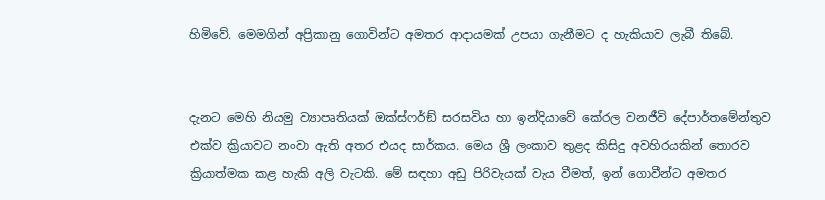හිමිවේ. මෙමගින් අප්‍රිකානු ගොවින්ට අමතර ආදායමක් උපයා ගැනීමට ද හැකියාව ලැබී තිබේ.


දැනට මෙහි නියමු ව්‍යාපෘතියක් ඔක්ස්ෆර්ඞ් සරසවිය හා ඉන්දියාවේ කේරල වනජීවි දේපාර්තමේන්තුව එක්ව ක්‍රියාවට නංවා ඇති අතර එයද සාර්කය. මෙය ශ්‍රී ලංකාව තුළද කිසිදු අවහිරයකින් තොරව ක්‍රියාත්මක කළ හැකි අලි වැටකි. මේ සඳහා අඩු පිරිවැයක් වැය වීමත්, ඉන් ගොවීන්ට අමතර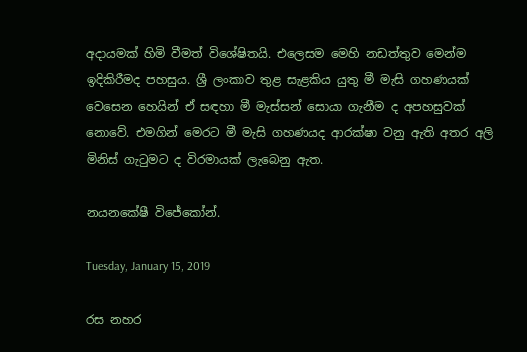අදායමක් හිමි වීමත් විශේෂිතයි. එලෙසම මෙහි නඩත්තුව මෙන්ම ඉදිකිරීමද පහසුය. ශ්‍රී ලංකාව තුළ සැළකිය යුතු මී මැසි ගහණයක් වෙසෙන හෙයින් ඒ සඳහා මී මැස්සන් සොයා ගැනීම ද අපහසුවක් නොවේ. එමගින් මෙරට මී මැසි ගහණයද ආරක්ෂා වනු ඇති අතර අලි මිනිස් ගැටුමට ද විරමායක් ලැබෙනු ඇත.

නයනකේෂී විජේකෝන්.

Tuesday, January 15, 2019

රස නහර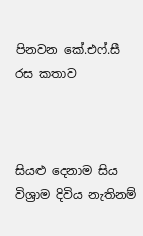පිනවන කේ.එෆ්.සී රස කතාව



සියළු දෙනාම සිය විශ්‍රාම දිවිය නැතිනම්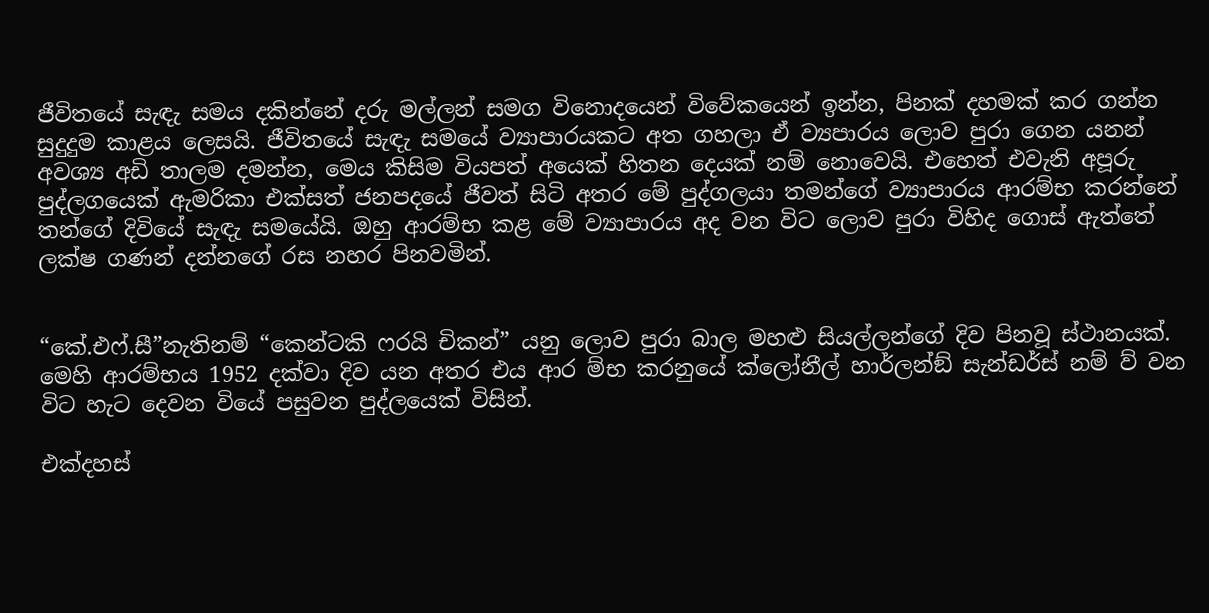ජීවිතයේ සැඳැ සමය දකින්නේ දරු මල්ලන් සමග විනොදයෙන් විවේකයෙන් ඉන්න, පිනක් දහමක් කර ගන්න සුදුදුම කාළය ලෙසයි. ජීවිතයේ සැඳැ සමයේ ව්‍යාපාරයකට අත ගහලා ඒ ව්‍යපාරය ලොව පුරා ගෙන යනන් අවශ්‍ය අඩි තාලම දමන්න, මෙය කිසිම වියපත් අයෙක් හිතන දෙයක් නම් නොවෙයි. එහෙත් එවැනි අපූරු පුද්ලගයෙක් ඇමරිකා එක්සත් ජනපදයේ ජීවත් සිටි අතර මේ පුද්ගලයා තමන්ගේ ව්‍යාපාරය ආරම්භ කරන්නේ තන්ගේ දිවියේ සැඳැ සමයේයි. ඔහු ආරම්භ කළ මේ ව්‍යාපාරය අද වන විට ලොව පුරා විහිද ගොස් ඇත්තේ ලක්ෂ ගණන් දන්නගේ රස නහර පිනවමින්.


“කේ.එෆ්.සී”නැතිනම් “කෙන්ටකි ෆරයි චිකන්” යනු ලොව පුරා බාල මහළු සියල්ලන්ගේ දිව පිනවූ ස්ථානයක්. මෙහි ආරම්භය 1952 දක්වා දිව යන අතර එය ආර ම්භ කරනුයේ ක්ලෝනීල් හාර්ලන්ඞ් සැන්ඩර්ස් නම් ව් වන විට හැට දෙවන වියේ පසුවන පුද්ලයෙක් විසින්.

එක්දහස්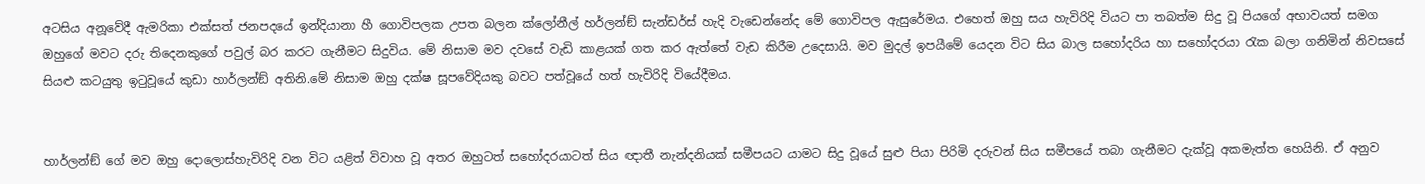අටසිය අනූවේදී ඇමරිකා එක්සත් ජනපදයේ ඉන්දියානා හී ගොවිපලක උපත බලන ක්ලෝනීල් හර්ලන්ඞ් සැන්ඩර්ස් හැදි වැඩෙන්නේද මේ ගොවිපල ඇසුරේමය. එහෙත් ඔහු සය හැවිරිදි වියට පා තබත්ම සිදු වූ පියගේ අභාවයත් සමග ඔහුගේ මවට දරු තිදෙනකුගේ පවුල් බර කරට ගැනීමට සිදුවිය. මේ නිසාම මව දවසේ වැඩි කාළයක් ගත කර ඇත්තේ වැඩ කිරීම උදෙසායි. මව මුදල් ඉපයීමේ යෙදන විට සිය බාල සහෝදරිය හා සහෝදරයා රැක බලා ගනිමින් නිවසසේ සියළු කටයුතු ඉටුවූයේ කුඩා හාර්ලන්ඞ් අතිනි.මේ නිසාම ඔහු දක්ෂ සූපවේදියකු බවට පත්වූයේ හත් හැවිරිදි වියේදීමය.


හාර්ලන්ඞ් ගේ මව ඔහු දොලොස්හැවිරිදි වන විට යළිත් විවාහ වූ අතර ඔහුටත් සහෝදරයාටත් සිය ඥාතී නැන්දනියක් සමීපයට යාමට සිදු වූයේ සුළු පියා පිරිමි දරුවන් සිය සමීපයේ තබා ගැනීමට දැක්වූ අකමැත්ත හෙයිනි. ඒ අනුව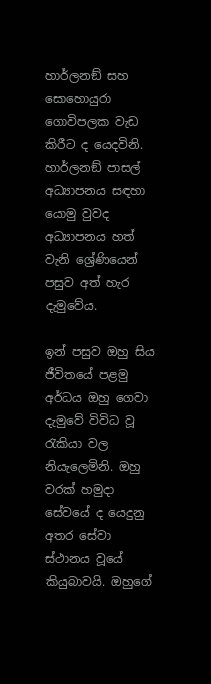හාර්ලනඞ් සහ සොහොයුරා ගොවිපලක වැඩ කිරීට ද යෙදවිනි. හාර්ලනඞ් පාසල් අධ්‍යාපනය සඳහා යොමු වුවද අධ්‍යාපනය හත් වැනි ශ්‍රේණියෙන් පසුව අත් හැර දැමුවේය.

ඉන් පසුව ඔහු සිය ජීවිතයේ පළමු අර්ධය ඔහු ගෙවා දැමුවේ විවිධ වූ රැකියා වල නියැලෙමිනි. ඔහු වරක් හමුදා සේවයේ ද යෙදුනු අතර සේවා ස්ථානය වූයේ කියුබාවයි. ඔහුගේ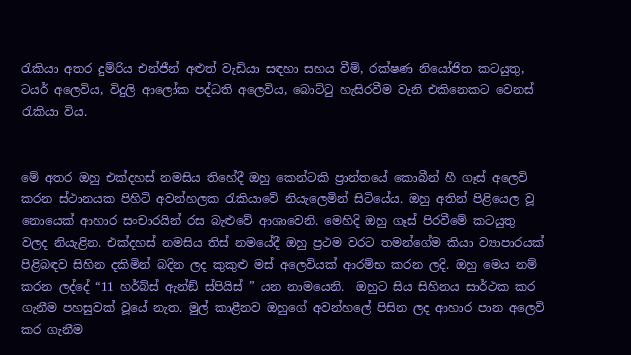රැකියා අතර දුම්රිය එන්ජීන් අළුත් වැඩියා සඳහා සහය වීම්, රක්ෂණ නියෝජිත කටයුතු, ටයර් අලෙවිය, විදුලි ආලෝක පද්ධති අලෙවිය, බොට්ටු හැසිරවීම වැනි එකිනෙකට වෙනස් රැකියා විය.


මේ අතර ඔහු එක්දහස් නමසිය තිහේදී ඔහු කෙන්ටකි ප්‍රාන්තයේ කොබීන් හී ගෑස් අලෙවි කරන ස්ථානයක පිහිටි අවන්හලක රැකියාවේ නියැලෙමින් සිටියේය. ඔහු අතින් පිළියෙල වූ නොයෙක් ආහාර සංචාරයින් රස බැළුවේ ආශාවෙනි. මෙහිදි ඔහු ගෑස් පිරවීමේ කටයුතු වලද නියැළින. එක්දහස් නමසිය තිස් නමයේදී ඔහු ප්‍රථම වරට තමන්ගේම කියා ව්‍යාපාරයක් පිළිබඳව සිහින දකිමින් බදින ලද කුකුළු මස් අලෙවියක් ආරම්භ කරන ලදි. ඔහු මෙය නම් කරන ලද්දේ “11 හර්බ්ස් ඇන්ඞ් ස්පියිස් ” යන නාමයෙනි.  ඔහුට සිය සිහිනය සාර්ථක කර ගැනීම පහසුවක් වූයේ නැත. මුල් කාළීනව ඔහුගේ අවන්හලේ පිසින ලද ආහාර පාන අලෙවි කර ගැනීම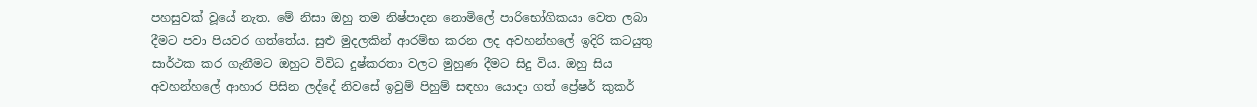පහසුවක් වූයේ නැත. මේ නිසා ඔහු තම නිෂ්පාදන නොමිලේ පාරිභෝගිකයා වෙත ලබා දීමට පවා පියවර ගත්තේය. සුළු මුදලකින් ආරම්භ කරන ලද අවහන්හලේ ඉදිරි කටයුතු සාර්ථක කර ගැනීමට ඔහුට විවිධ දුෂ්කරතා වලට මුහුණ දීමට සිදු විය. ඔහු සිය අවහන්හලේ ආහාර පිසින ලද්දේ නිවසේ ඉවුම් පිහුම් සඳහා යොදා ගත් ප්‍රේෂර් කුකර්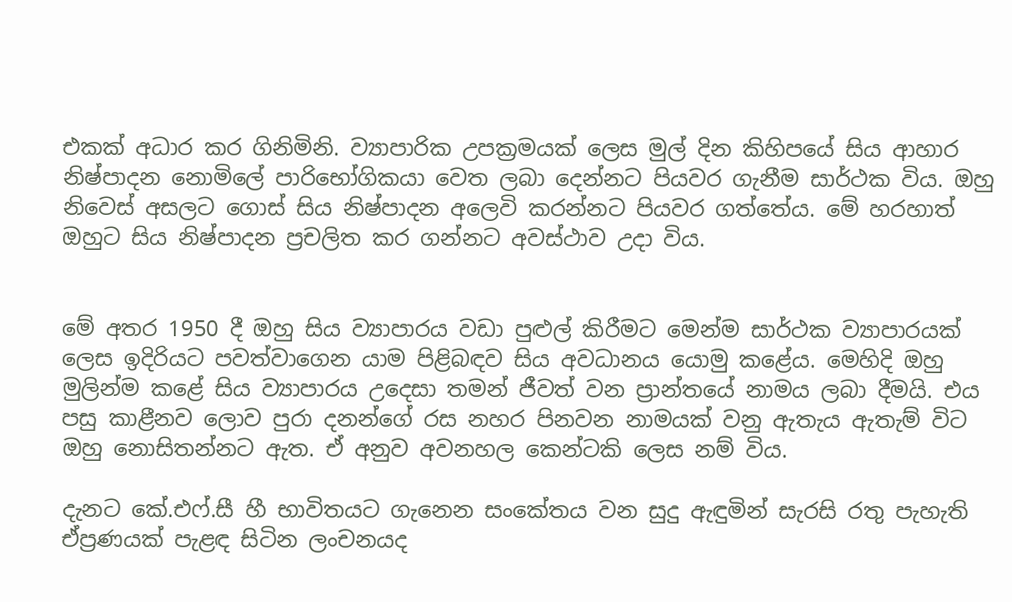එකක් අධාර කර ගිනිමිනි. ව්‍යාපාරික උපක්‍රමයක් ලෙස මුල් දින කිහිපයේ සිය ආහාර නිෂ්පාදන නොමිලේ පාරිභෝගිකයා වෙත ලබා දෙන්නට පියවර ගැනීම සාර්ථක විය. ඔහු නිවෙස් අසලට ගොස් සිය නිෂ්පාදන අලෙවි කරන්නට පියවර ගත්තේය. මේ හරහාත් ඔහුට සිය නිෂ්පාදන ප්‍රචලිත කර ගන්නට අවස්ථාව උදා විය.


මේ අතර 1950 දී ඔහු සිය ව්‍යාපාරය වඩා පුළුල් කිරීමට මෙන්ම සාර්ථක ව්‍යාපාරයක් ලෙස ඉදිරියට පවත්වාගෙන යාම පිළිබඳව සිය අවධානය යොමු කළේය. මෙහිදි ඔහු මුලින්ම කළේ සිය ව්‍යාපාරය උදෙසා තමන් ජීවත් වන ප්‍රාන්තයේ නාමය ලබා දීමයි. එය පසු කාළීනව ලොව පුරා දනන්ගේ රස නහර පිනවන නාමයක් වනු ඇතැය ඇතැම් විට ඔහු නොසිතන්නට ඇත. ඒ අනුව අවනහල කෙන්ටකි ලෙස නම් විය.

දැනට කේ.එෆ්.සී හී භාවිතයට ගැනෙන සංකේතය වන සුදු ඇඳුමින් සැරසි රතු පැහැති ඒප්‍රණයක් පැළඳ සිටින ලංචනයද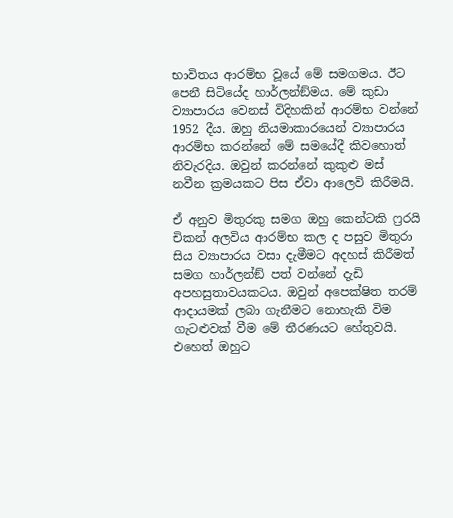භාවිතය ආරම්භ වූයේ මේ සමගමය. ඊට පෙනී සිටියේද හාර්ලන්ඞ්මය. මේ කුඩා ව්‍යාපාරය වෙනස් විදිහකින් ආරම්භ වන්නේ 1952 දීය. ඔහු නියමාකාරයෙන් ව්‍යාපාරය ආරම්භ කරන්නේ මේ සමයේදී කිවහොත් නිවැරදිය. ඔවුන් කරන්නේ කුකුළු මස් නවීන ක්‍රමයකට පිස ඒවා ආලෙවි කිරීමයි.

ඒ අනුව මිතුරකු සමග ඔහු කෙන්ටකි ෆ්‍රරයි චිකන් අලවිය ආරම්භ කල ද පසුව මිතුරා සිය ව්‍යාපාරය වසා දැමීමට අදහස් කිරීමත් සමග හාර්ලන්ඞ් පත් වන්නේ දැඩි අපහසුතාවයකටය. ඔවුන් අපෙක්ෂිත තරම් ආදායමක් ලබා ගැනීමට නොහැකි විම ගැටළුවක් වීම මේ තීරණයට හේතුවයි. එහෙත් ඔහුට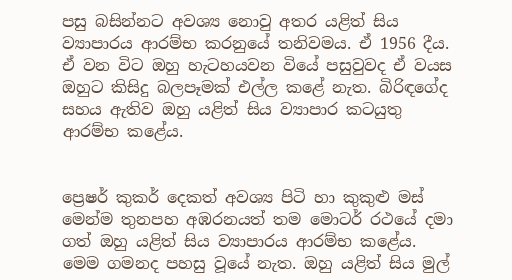පසු බසින්නට අවශ්‍ය නොවු අතර යළිත් සිය ව්‍යාපාරය ආරම්භ කරනුයේ තනිවමය. ඒ 1956 දීය. ඒ වන විට ඔහු හැටහයවන වියේ පසුවුවද ඒ වයස ඔහුට කිසිදු බලපෑමක් එල්ල කළේ නැත. බිරිඳගේද සහය ඇතිව ඔහු යළිත් සිය ව්‍යාපාර කටයුතු ආරම්භ කළේය.


ප්‍රෙෂර් කුකර් දෙකත් අවශ්‍ය පිටි හා කුකුළු මස් මෙන්ම තුනපහ අඹරනයත් තම මොටර් රථයේ දමා ගත් ඔහු යළිත් සිය ව්‍යාපාරය ආරම්භ කළේය. මෙම ගමනද පහසු වූයේ නැත. ඔහු යළිත් සිය මුල්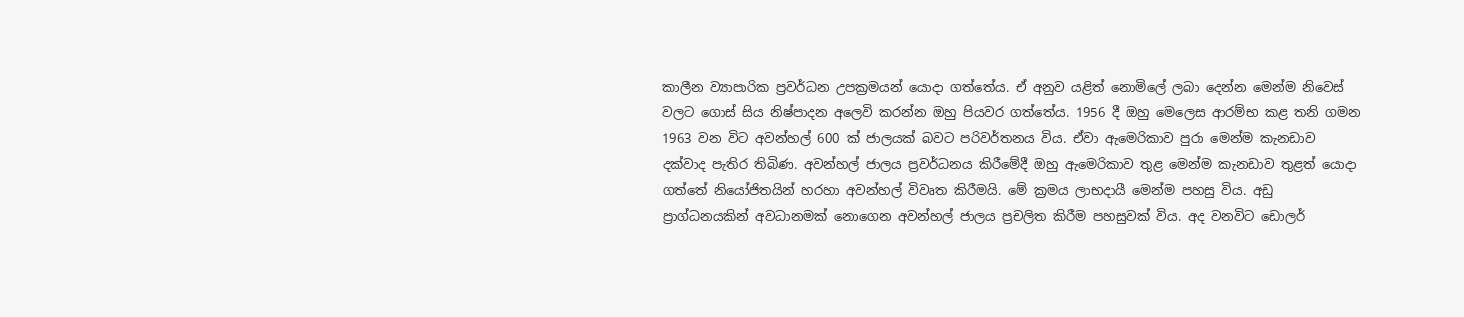කාලීන ව්‍යාපාරික ප්‍රවර්ධන උපක්‍රමයන් යොදා ගත්තේය. ඒ අනුව යළිත් නොමිලේ ලබා දෙන්න මෙන්ම නිවෙස් වලට ගොස් සිය නිෂ්පාදන අලෙවි කරන්න ඔහු පියවර ගත්තේය. 1956 දී ඔහු මෙලෙස ආරම්භ කළ තනි ගමන 1963 වන විට අවන්හල් 600 ක් ජාලයක් බවට පරිවර්තනය විය. ඒවා ඇමෙරිකාව පුරා මෙන්ම කැනඩාව දක්වාද පැතිර තිබිණ. අවන්හල් ජාලය ප්‍රවර්ධනය කිරීමේදී ඔහු ඇමෙරිකාව තුළ මෙන්ම කැනඩාව තුළත් යොදා ගත්තේ නියෝජිතයින් හරහා අවන්හල් විවෘත කිරීමයි. මේ ක්‍රමය ලාභදායී මෙන්ම පහසු විය. අඩු ප්‍රාග්ධනයකින් අවධානමක් නොගෙන අවන්හල් ජාලය ප්‍රචලිත කිරීම පහසුවක් විය. අද වනවිට ඩොලර්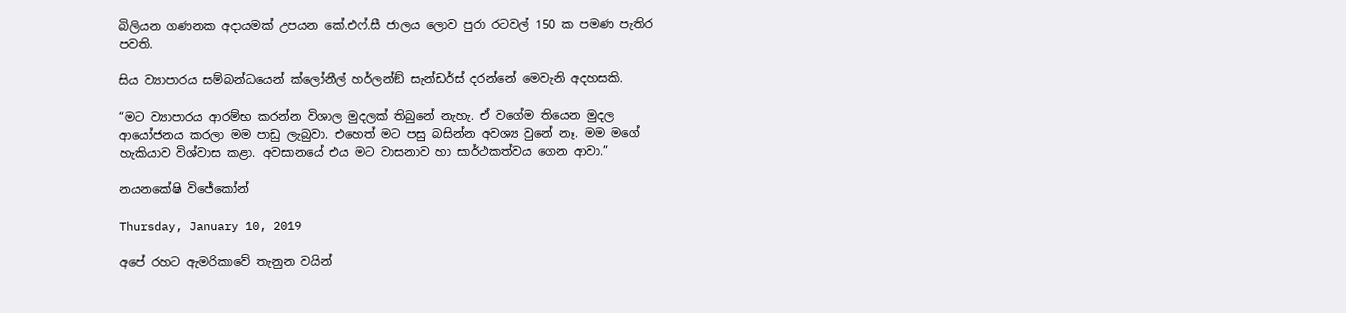බිලියන ගණනක අදායමක් උපයන කේ.එෆ්.සී ජාලය ලොව පුරා රටවල් 150 ක පමණ පැතිර පවති.

සිය ව්‍යාපාරය සම්බන්ධයෙන් ක්ලෝනීල් හර්ලන්ඞ් සැන්ඩර්ස් දරන්නේ මෙවැනි අදහසකි.

“මට ව්‍යාපාරය ආරම්භ කරන්න විශාල මුදලක් තිබුනේ නැහැ. ඒ වගේම තියෙන මුදල ආයෝජනය කරලා මම පාඩු ලැබුවා. එහෙත් මට පසු බසින්න අවශ්‍ය වුනේ නෑ. මම මගේ හැකියාව විශ්වාස කළා. අවසානයේ එය මට වාසනාව හා සාර්ථකත්වය ගෙන ආවා.”

නයනකේෂි විජේකෝන්

Thursday, January 10, 2019

අපේ රහට ඇමරිකාවේ තැනුන වයින්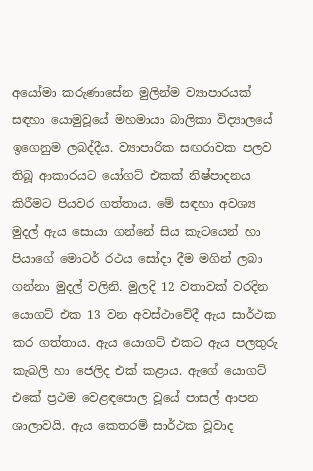අයෝමා කරුණාසේන මුලින්ම ව්‍යාපාරයක් සඳහා යොමුවූයේ මහමායා බාලිකා විද්‍යාලයේ ඉගෙනුම ලබද්දීය. ව්‍යාපාරික සඟරාවක පලව තිබූ ආකාරයට යෝගට් එකක් නිෂ්පාදනය කිරීමට පියවර ගත්තාය. මේ සඳහා අවශ්‍ය මුදල් ඇය සොයා ගන්නේ සිය කැටයෙන් හා පියාගේ මොටර් රථය සෝදා දීම මගින් ලබා ගන්නා මුදල් වලිනි. මුලදි 12 වතාවක් වරදින යොගට් එක 13 වන අවස්ථාවේදී ඇය සාර්ථක කර ගත්තාය. ඇය යොගට් එකට ඇය පලතුරු කැබලි හා ජෙලිද එක් කළාය. ඇගේ යොගට් එකේ ප්‍රථම වෙළඳපොල වූයේ පාසල් ආපන ශාලාවයි. ඇය කෙතරම් සාර්ථක වූවාද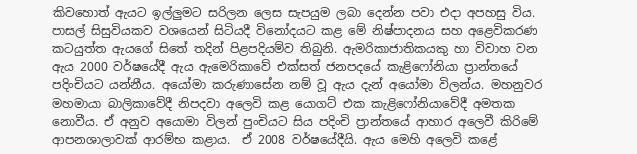කිවහොත් ඇයට ඉල්ලුමට සරිලන ලෙස සැපයුම ලබා දෙන්න පවා එදා අපහසු විය. පාසල් සිසුවියකව වශයෙන් සිටියදී විනෝදයට කළ මේ නිෂ්පාදනය සහ අළෙවිකරණ කටයුත්ත ඇයගේ සිතේ තදින් පිළපදියම්ව තිබුනි. ඇමරිකාජාතිකයකු හා විවාහ වන ඇය 2000 වර්ෂයේදී ඇය ඇමෙරිකාවේ එක්සත් ජනපදයේ කැළිෆෝනියා ප්‍රාන්තයේ පදිංචියට යන්නීය. අයෝමා කරුණාසේන නම් වූ ඇය දැන් අයෝමා විලන්ය. මහනුවර මහමායා බාලිකාවේදී නිපදවා අලෙවි කළ යොගට් එක කැළිෆෝනියාවේදී අමතක නොවීය. ඒ අනුව අයොමා විලන් පුංචියට සිය පදිංචි ප්‍රාන්තයේ ආහාර අලෙවී කිරිමේ ආපනශාලාවක් ආරම්භ කළාය.  ඒ 2008 වර්ෂයේදීයි. ඇය මෙහි අලෙවි කළේ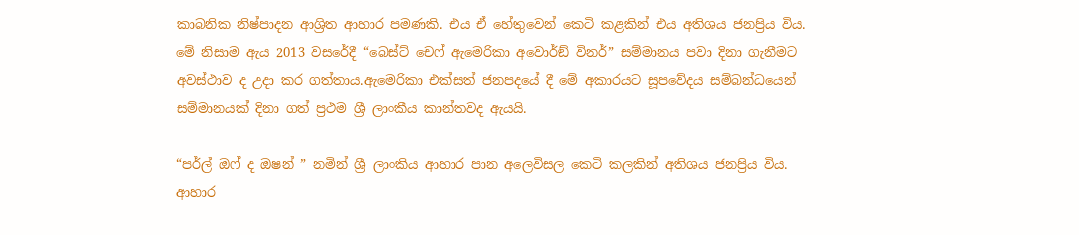කාබනික නිෂ්පාදන ආශ්‍රිත ආහාර පමණකි. එය ඒ හේතුවෙන් කෙටි කළකින් එය අතිශය ජනප්‍රිය විය. මේ නිසාම ඇය 2013 වසරේදී “බෙස්ට් චෙෆ් ඇමෙරිකා අවොර්ඞ් විනර්” සම්මානය පවා දිනා ගැනීමට අවස්ථාව ද උදා කර ගත්තාය.ඇමෙරිකා එක්සත් ජනපදයේ දී මේ අකාරයට සූපවේදය සම්බන්ධයෙන් සම්මානයක් දිනා ගත් ප්‍රථම ශ්‍රී ලාංකීය කාන්තවද ඇයයි.

“පර්ල් ඔෆ් ද ඔෂන් ” නමින් ශ්‍රී ලාංකිය ආහාර පාන අලෙවිසල කෙටි කලකින් අතිශය ජනප්‍රිය විය.  ආහාර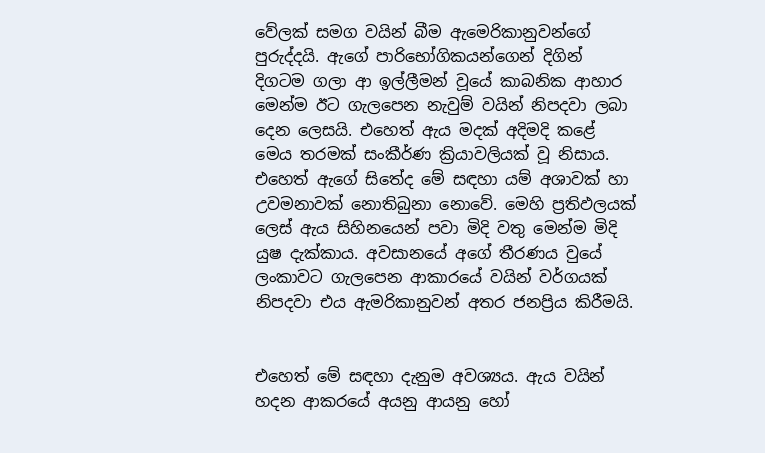වේලක් සමග වයින් බීම ඇමෙරිකානුවන්ගේ පුරුද්දයි. ඇගේ පාරිභෝගිකයන්ගෙන් දිගින් දිගටම ගලා ආ ඉල්ලීමන් වූයේ කාබනික ආහාර මෙන්ම ඊට ගැලපෙන නැවුම් වයින් නිපදවා ලබා දෙන ලෙසයි. එහෙත් ඇය මදක් අදිමදි කළේ මෙය තරමක් සංකීර්ණ ක්‍රියාවලියක් වූ නිසාය. එහෙත් ඇගේ සිතේද මේ සඳහා යම් අශාවක් හා උවමනාවක් නොතිබුනා නොවේ. මෙහි ප්‍රතිඵලයක් ලෙස් ඇය සිහිනයෙන් පවා මිදි වතු මෙන්ම මිදි යුෂ දැක්කාය. අවසානයේ අගේ තීරණය වුයේ ලංකාවට ගැලපෙන ආකාරයේ වයින් වර්ගයක් නිපදවා එය ඇමරිකානුවන් අතර ජනප්‍රිය කිරීමයි.


එහෙත් මේ සඳහා දැනුම අවශ්‍යය. ඇය වයින් හදන ආකරයේ අයනු ආයනු හෝ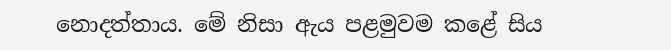නොදත්තාය. මේ නිසා ඇය පළමුවම කළේ සිය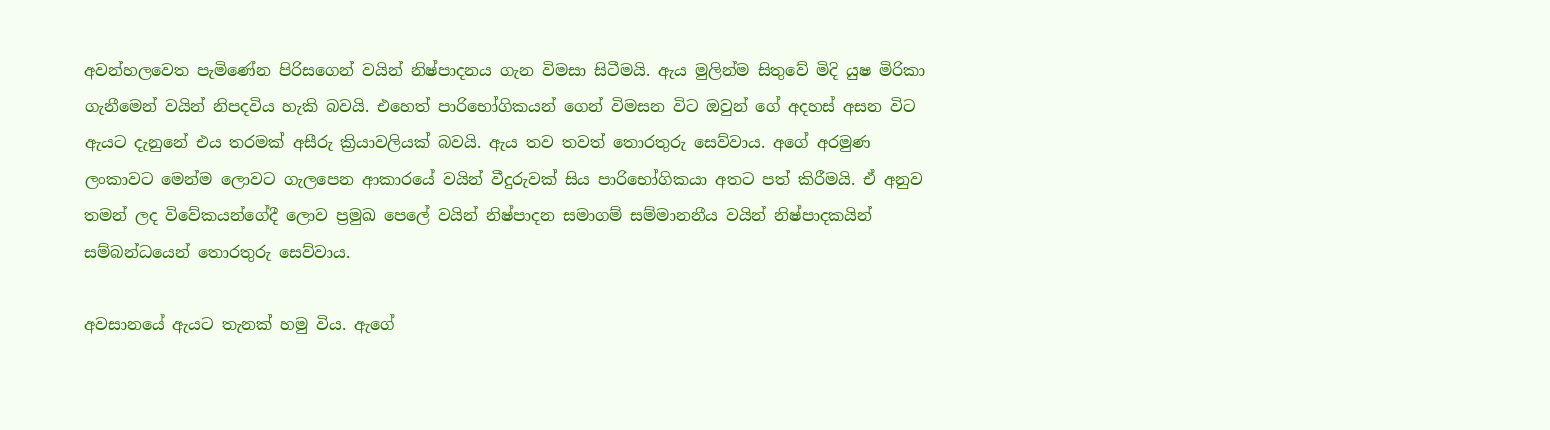අවන්හලවෙත පැමිණේන පිරිසගෙන් වයින් නිෂ්පාදනය ගැන විමසා සිටීමයි. ඇය මුලින්ම සිතුවේ මිදි යුෂ මිරිකා ගැනීමෙන් වයින් නිපදවිය හැකි බවයි. එහෙත් පාරිභෝගිකයන් ගෙන් විමසන විට ඔවුන් ගේ අදහස් අසන විට ඇයට දැනුනේ එය තරමක් අසීරු ක්‍රියාවලියක් බවයි. ඇය තව තවත් තොරතුරු සෙව්වාය. අගේ අරමුණ ලංකාවට මෙන්ම ලොවට ගැලපෙන ආකාරයේ වයින් වීදුරුවක් සිය පාරිභෝගිකයා අතට පත් කිරීමයි. ඒ අනුව තමන් ලද විවේකයන්ගේදී ලොව ප්‍රමුඛ පෙලේ වයින් නිෂ්පාදන සමාගම් සම්මානනීය වයින් නිෂ්පාදකයින් සම්බන්ධයෙන් තොරතුරු සෙව්වාය.

අවසානයේ ඇයට තැනක් හමු විය. ඇගේ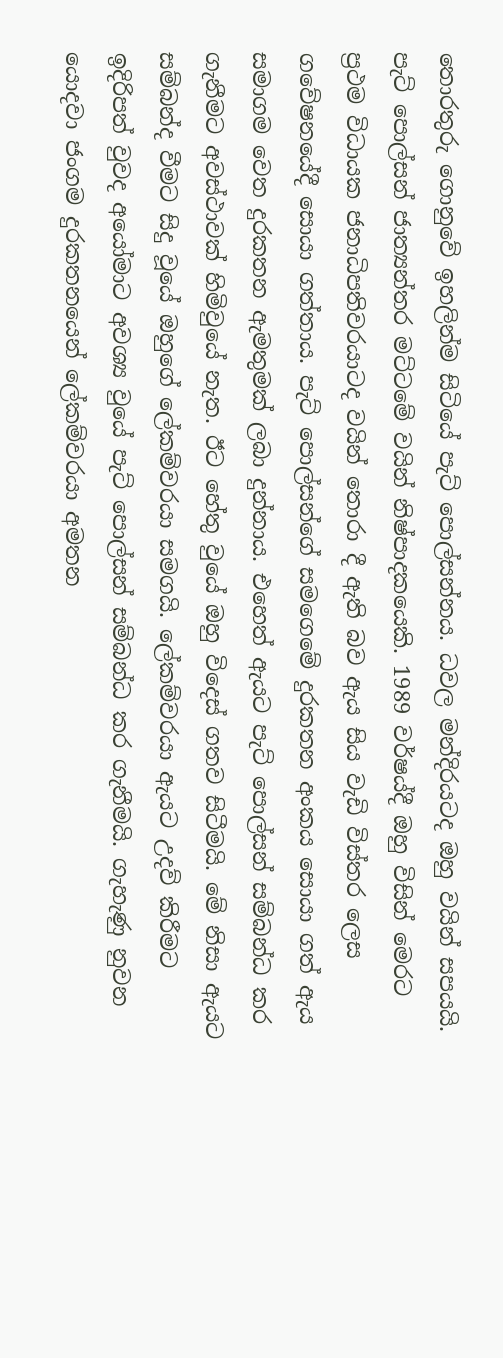තොරතුරු ගොනුවේ ඉහලින්ම සිටියේ පැට් පොල්සන්නය. ධවල මන්දිරයටද ඔහු වයින් සපයයි. පැට් පොල්සන් ජාත්‍යන්තර මට්ටමේ වයින් නිෂ්පාදකයෙකි. 1989 වර්ෂය්දී ඔහු විසින් මෙරට ප්‍රථම විධායක ජනාධිපතිවරයාටද වයින් තොරා දී ඇති බව ඇය සිය වැඩි විස්තර ලෙස ගවේෂනයේදී සොයා ගත්තාය. පැට් පොල්සන්ගේ සමගෙමේ දුරකතන අංකය සොයා ගත් ඇය සමාගම වෙත දුරකතන ඇමතුමක් ලබා දුන්නාය. එහෙත් ඇයට පැට් පොල්සන් සම්බන්ධ කර ගැනීමට අවස්ථාවක් හිමිවුයේ නැත. ඊට හේතු වුයේ ඔහු විදෙස් ගතව සිටීමයි. මේ නිසා ඇයට සම්බන්ද වීමට සිදු වූයේ ඔහුගේ ලේකම්වරයා සමගයි. ලේකම්වරයා ඇයට උදව් කිරීමට ඉදිරිපත් වුවද අයෝමාට අවශ්‍ය වුයේ පැට් පොල්සන් සම්බන්ධ කර ගැනීමයි. ගැහැණු නුවන යොදවා ජංගම දුරකතනයෙන් ලේකම්වරයා අමතන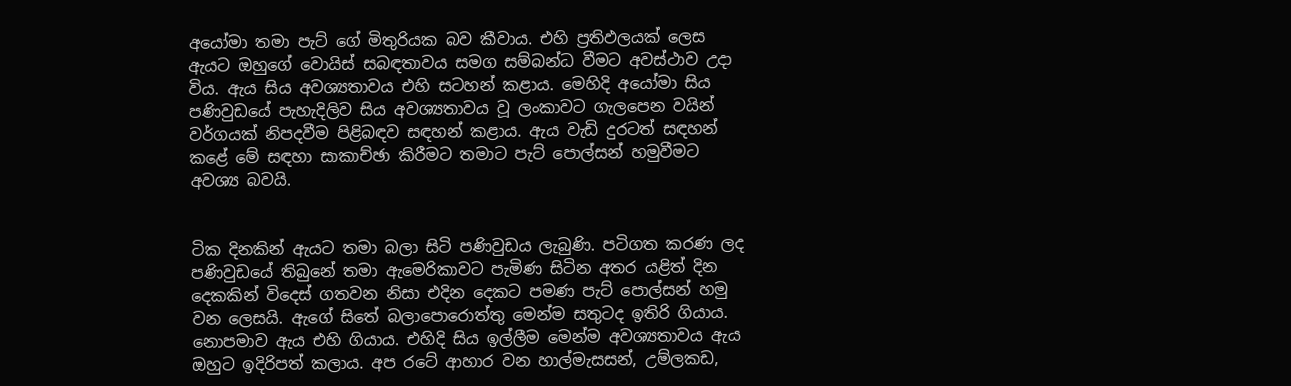අයෝමා තමා පැට් ගේ මිතුරියක බව කීවාය. එහි ප්‍රතිඵලයක් ලෙස ඇයට ඔහුගේ වොයිස් සබඳතාවය සමග සම්බන්ධ වීමට අවස්ථාව උදා විය. ඇය සිය අවශ්‍යතාවය එහි සටහන් කළාය. මෙහිදි අයෝමා සිය පණිවුඩයේ පැහැදිලිව සිය අවශ්‍යතාවය වූ ලංකාවට ගැලපෙන වයින් වර්ගයක් නිපදවීම පිළිබඳව සඳහන් කළාය. ඇය වැඩි දුරටත් සඳහන් කළේ මේ සඳහා සාකාච්ඡා කිරීමට තමාට පැට් පොල්සන් හමුවීමට අවශ්‍ය බවයි.


ටික දිනකින් ඇයට තමා බලා සිටි පණිවුඩය ලැබුණි. පටිගත කරණ ලද පණිවුඩයේ තිබුනේ තමා ඇමෙරිකාවට පැමිණ සිටින අතර යළිත් දින දෙකකින් විදෙස් ගතවන නිසා එදින දෙකට පමණ පැට් පොල්සන් හමු වන ලෙසයි. ඇගේ සිතේ බලාපොරොත්තු මෙන්ම සතුටද ඉතිරි ගියාය. නොපමාව ඇය එහි ගියාය. එහිදි සිය ඉල්ලීම මෙන්ම අවශ්‍යතාවය ඇය ඔහුට ඉදිරිපත් කලාය. අප රටේ ආහාර වන හාල්මැසසන්, උම්ලකඩ,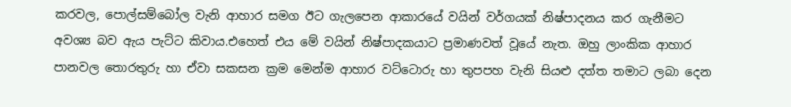කරවල, පොල්සම්බෝල වැනි ආහාර සමග ඊට ගැලපෙන ආකාරයේ වයින් වර්ගයක් නිෂ්පාදනය කර ගැනීමට අවශ්‍ය බව ඇය පැට්ට කිවාය.එහෙත් එය මේ වයින් නිෂ්පාදකයාට ප්‍රමාණවත් වූයේ නැත. ඔහු ලාංකික ආහාර පානවල තොරතුරු හා ඒවා සකසන ක්‍රම මෙන්ම ආහාර වට්ටොරු හා තුපපහ වැනි සියළු දත්ත තමාට ලබා දෙන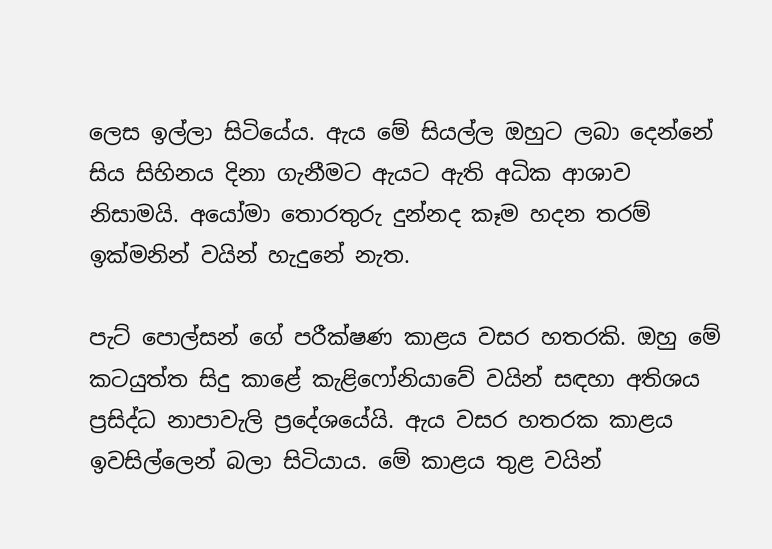ලෙස ඉල්ලා සිටියේය. ඇය මේ සියල්ල ඔහුට ලබා දෙන්නේ සිය සිහිනය දිනා ගැනීමට ඇයට ඇති අධික ආශාව නිසාමයි. අයෝමා තොරතුරු දුන්නද කෑම හදන තරම් ඉක්මනින් වයින් හැදුනේ නැත.

පැට් පොල්සන් ගේ පරීක්ෂණ කාළය වසර හතරකි. ඔහු මේ කටයුත්ත සිදු කාළේ කැළිෆෝනියාවේ වයින් සඳහා අතිශය ප්‍රසිද්ධ නාපාවැලි ප්‍රදේශයේයි. ඇය වසර හතරක කාළය ඉවසිල්ලෙන් බලා සිටියාය. මේ කාළය තුළ වයින්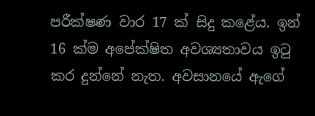පරීක්ෂණ වාර 17 ක් සිදු කළේය. ඉන් 16 ක්ම අපේක්ෂිත අවශ්‍යතාවය ඉටු කර දුන්නේ නැත. අවසානයේ ඇගේ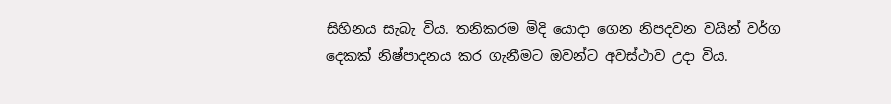සිහිනය සැබැ විය. තනිකරම මිදි යොදා ගෙන නිපදවන වයින් වර්ග දෙකක් නිෂ්පාදනය කර ගැනීමට ඔවන්ට අවස්ථාව උදා විය.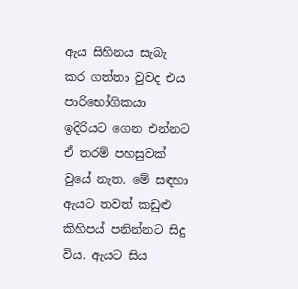ඇය සිහිනය සැබැ කර ගත්තා වුවද එය පාරිභෝගිකයා ඉදිරියට ගෙන එන්නට ඒ තරම් පහසුවක් වුයේ නැත. මේ සඳහා ඇයට තවත් කඩුළු කිහිපය් පනින්නට සිදු විය. ඇයට සිය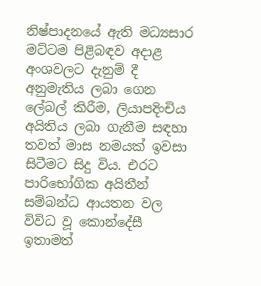නිෂ්පාදනයේ ඇති මධ්‍යසාර මට්ටම පිළිබඳව අදාළ අංශවලට දැනුම් දී අනුමැතිය ලබා ගෙන ලේබල් කිරීම, ලියාපදිංචිය අයිතිය ලබා ගැනීම සඳහා තවත් මාස නමයක් ඉවසා සිටීමට සිදු විය. එරට පාරිභෝගික අයිතීන් සම්බන්ධ ආයතන වල විවිධ වූ කොන්දේසී ඉතාමත්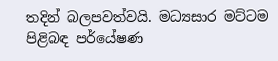තදින් බලපවත්වයි. මධ්‍යසාර මට්ටම පිළිබඳ පර්යේෂණ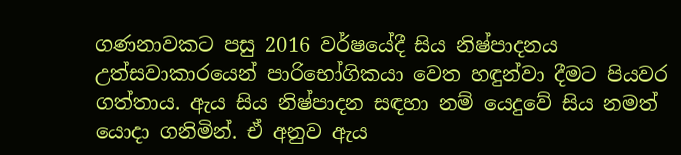ගණනාවකට පසු 2016 වර්ෂයේදී සිය නිෂ්පාදනය උත්සවාකාරයෙන් පාරිභෝගිකයා වෙත හඳුන්වා දීමට පියවර ගත්තාය. ඇය සිය නිෂ්පාදන සඳහා නම් යෙදුවේ සිය නමත් යොදා ගනිමින්. ඒ අනුව ඇය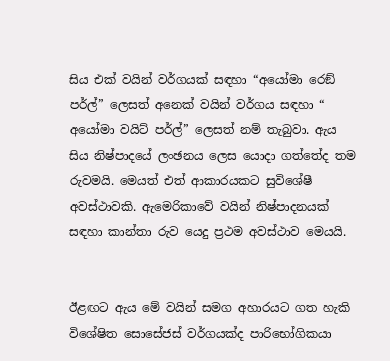සිය එක් වයින් වර්ගයක් සඳහා “අයෝමා රෙඞ් පර්ල්” ලෙසත් අනෙක් වයින් වර්ගය සඳහා “ අයෝමා වයිට් පර්ල්” ලෙසත් නම් තැබුවා. ඇය සිය නිෂ්පාදයේ ලංඡනය ලෙස යොදා ගත්තේද තම රුවමයි. මෙයත් එත් ආකාරයකට සුවිශේෂී අවස්ථාවකි. ඇමෙරිකාවේ වයින් නිෂ්පාදනයක් සඳහා කාන්තා රුව යෙදු ප්‍රථම අවස්ථාව මෙයයි.


ඊළඟට ඇය මේ වයින් සමග අහාරයට ගත හැකි විශේෂිත සොසේජස් වර්ගයක්ද පාරිභෝගිකයා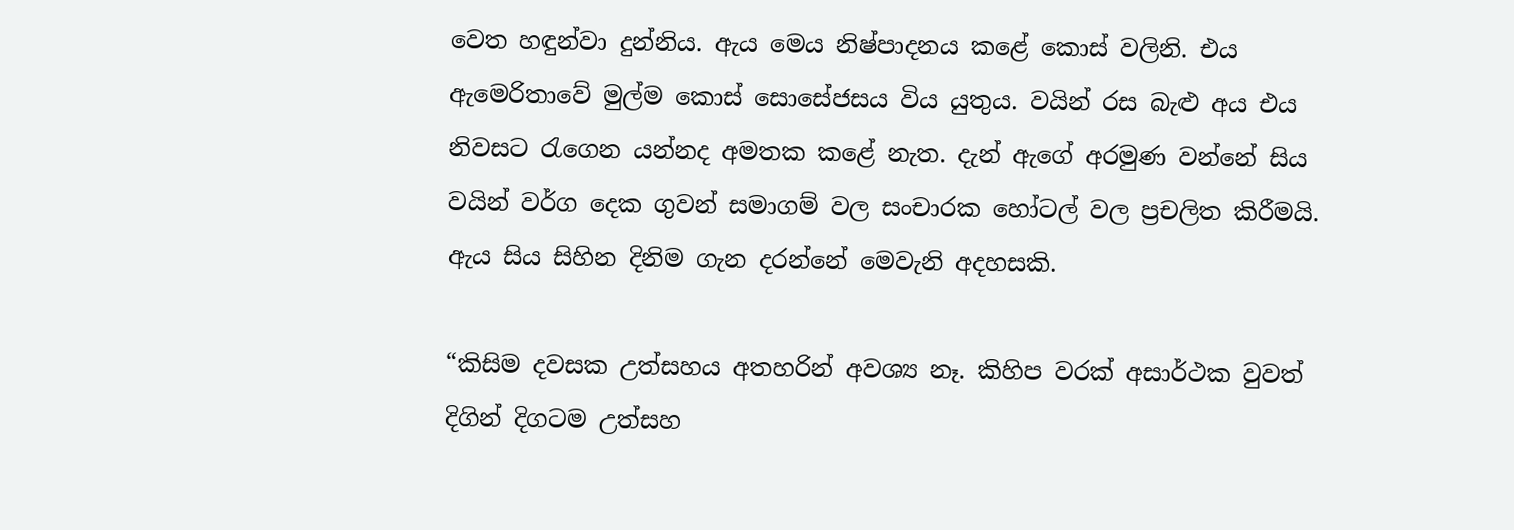වෙත හඳුන්වා දුන්නිය. ඇය මෙය නිෂ්පාදනය කළේ කොස් වලිනි. එය ඇමෙරිතාවේ මුල්ම කොස් සොසේජසය විය යුතුය. වයින් රස බැළු අය එය නිවසට රැගෙන යන්නද අමතක කළේ නැත. දැන් ඇගේ අරමුණ වන්නේ සිය වයින් වර්ග දෙක ගුවන් සමාගම් වල සංචාරක හෝටල් වල ප්‍රචලිත කිරීමයි. ඇය සිය සිහින දිනිම ගැන දරන්නේ මෙවැනි අදහසකි.

“කිසිම දවසක උත්සහය අතහරින් අවශ්‍ය නෑ. කිහිප වරක් අසාර්ථක වුවත් දිගින් දිගටම උත්සහ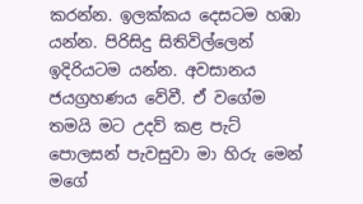කරන්න. ඉලක්කය දෙසටම හඹා යන්න. පිරිසිදු සිතිවිල්ලෙන් ඉදිරියටම යන්න. අවසානය ජයග්‍රහණය වේවී. ඒ වගේම තමයි මට උදව් කළ පැට් පොලසන් පැවසුවා මා හිරු මෙන් මගේ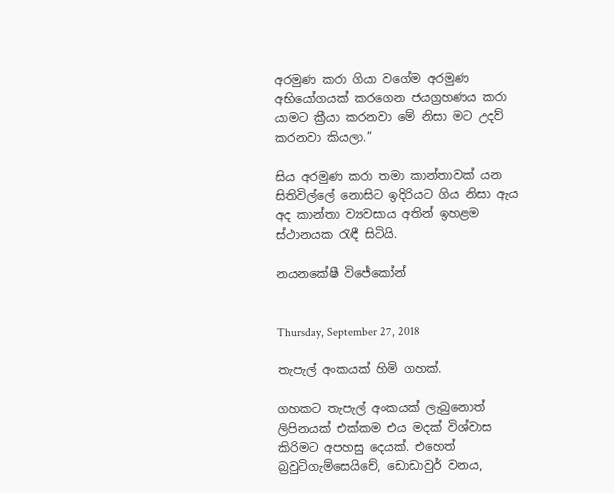අරමුණ කරා ගියා වගේම අරමුණ අභියෝගයක් කරගෙන ජයග්‍රහණය කරා යාමට ක්‍රීයා කරනවා මේ නිසා මට උදව් කරනවා කියලා.”

සිය අරමුණ කරා තමා කාන්තාවක් යන සිතිවිල්ලේ නොසිට ඉදිරියට ගිය නිසා ඇය අද කාන්තා ව්‍යවසාය අතින් ඉහළම ස්ථානයක රැඳී සිටියි.

නයනකේෂී විජේකෝන්


Thursday, September 27, 2018

තැපැල් අංකයක් හිමි ගහක්.

ගහකට තැපැල් අංකයක් ලැබුනොත් ලිපිනයක් එක්කම එය මදක් විශ්වාස කිරිමට අපහසු දෙයක්. එහෙත් බ්‍රවුටිගැම්සෙයිචේ, ඩොඩාවුර් වනය,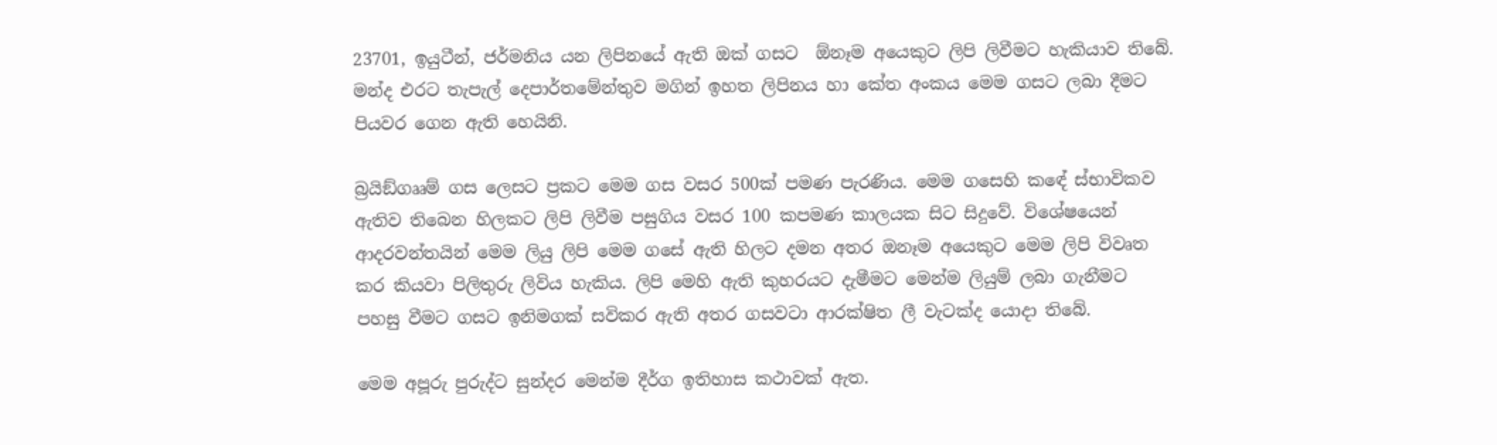23701, ඉයුටීන්, ජර්මනිය යන ලිපිනයේ ඇති ඔක් ගසට  ඕනෑම අයෙකුට ලිපි ලිවීමට හැකියාව තිබේ. මන්ද එරට තැපැල් දෙපාර්තමේන්තුව මගින් ඉහත ලිපිනය හා කේත අංකය මෙම ගසට ලබා දීමට පියවර ගෙන ඇති හෙයිනි.

බ්‍රයිඞ්ගෲම් ගස ලෙසට ප්‍රකට මෙම ගස වසර 500ක් පමණ පැරණිය. මෙම ගසෙහි කඳේ ස්භාවිකව ඇතිව තිබෙන හිලකට ලිපි ලිවීම පසුගිය වසර 100 කපමණ කාලයක සිට සිදුවේ. විශේෂයෙන් ආදරවන්තයින් මෙම ලියු ලිපි මෙම ගසේ ඇති හිලට දමන අතර ඔනෑම අයෙකුට මෙම ලිපි විවෘත කර කියවා පිලිතුරු ලිවිය හැකිය. ලිපි මෙහි ඇති කුහරයට දැමීමට මෙන්ම ලියුම් ලබා ගැනීමට පහසු වීමට ගසට ඉනිමගක් සවිකර ඇති අතර ගසවටා ආරක්ෂිත ලී වැටක්ද යොදා තිබේ.

මෙම අපූරු පුරුද්ට සුන්දර මෙන්ම දීර්ග ඉතිහාස කථාවක් ඇත.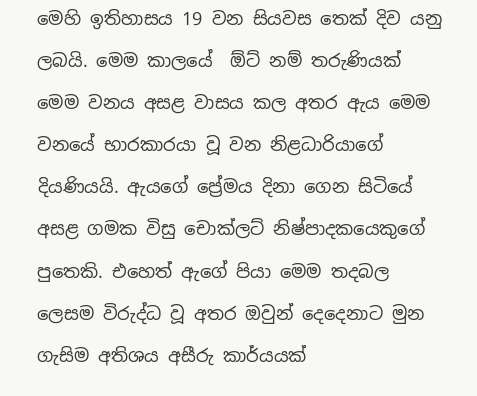මෙහි ඉතිහාසය 19 වන සියවස තෙක් දිව යනු ලබයි. මෙම කාලයේ  ඕට් නම් තරුණියක් මෙම වනය අසළ වාසය කල අතර ඇය මෙම වනයේ භාරකාරයා වූ වන නිළධාරියාගේ දියණියයි. ඇයගේ ප්‍රේමය දිනා ගෙන සිටියේ අසළ ගමක විසු චොක්ලට් නිෂ්පාදකයෙකුගේ පුතෙකි. එහෙත් ඇගේ පියා මෙම තදබල ලෙසම විරුද්ධ වූ අතර ඔවුන් දෙදෙනාට මුන ගැසිම අතිශය අසීරු කාර්යයක්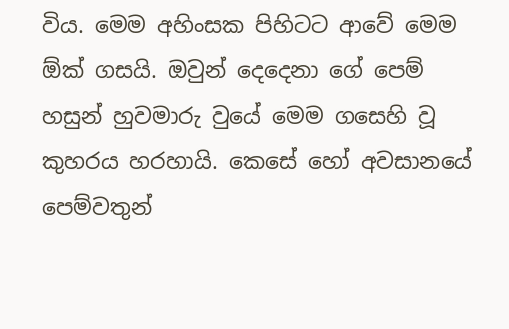විය. මෙම අහිංසක පිහිටට ආවේ මෙම  ඕක් ගසයි. ඔවුන් දෙදෙනා ගේ පෙම් හසුන් හුවමාරු වුයේ මෙම ගසෙහි වූ කුහරය හරහායි. කෙසේ හෝ අවසානයේ පෙම්වතුන්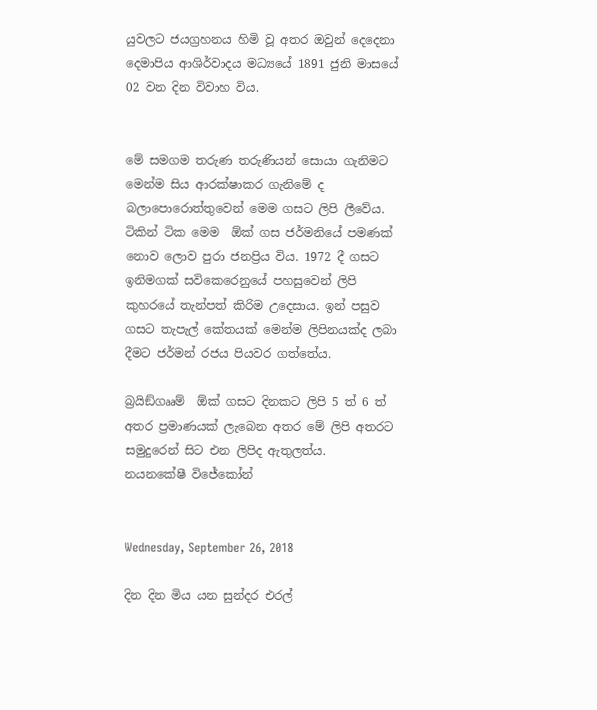යුවලට ජයග්‍රහනය හිමි වූ අතර ඔවුන් දෙදෙනා දෙමාපිය ආශිර්වාදය මධ්‍යයේ 1891 ජුනි මාසයේ 02 වන දින විවාහ විය.


මේ සමගම තරුණ තරුණියන් සොයා ගැනිමට මෙන්ම සිය ආරක්ෂාකර ගැනිමේ ද බලාපොරොත්තුවෙන් මෙම ගසට ලිපි ලීවේය. ටිකින් ටික මෙම  ඕක් ගස ජර්මනියේ පමණක් නොව ලොව පුරා ජනප්‍රිය විය. 1972 දී ගසට ඉනිමගක් සවිකෙරෙනුයේ පහසුවෙන් ලිපි කුහරයේ තැන්පත් කිරිම උදෙසාය. ඉන් පසුව ගසට තැපැල් කේතයක් මෙන්ම ලිපිනයක්ද ලබා දීමට ජර්මන් රජය පියවර ගත්තේය.

බ්‍රයිඞ්ගෲම්  ඕක් ගසට දිනකට ලිපි 5 ත් 6 ත් අතර ප්‍රමාණයක් ලැබෙන අතර මේ ලිපි අතරට සමුදුරෙන් සිට එන ලිපිද ඇතුලත්ය.
නයනකේෂී විජේකෝන්


Wednesday, September 26, 2018

දින දින මිය යන සුන්දර එරල්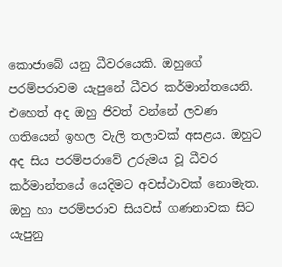කොජාබේ යනු ධීවරයෙකි. ඔහුගේ පරම්පරාවම යැපුනේ ධීවර කර්මාන්තයෙනි. එහෙත් අද ඔහු ජිවත් වන්නේ ලවණ ගතියෙන් ඉහල වැලි තලාවක් අසළය. ඔහුට අද සිය පරම්පරාවේ උරුමය වූ ධීවර කර්මාන්තයේ යෙදිමට අවස්ථාවක් නොමැත. ඔහු හා පරම්පරාව සියවස් ගණනාවක සිට යැපුනු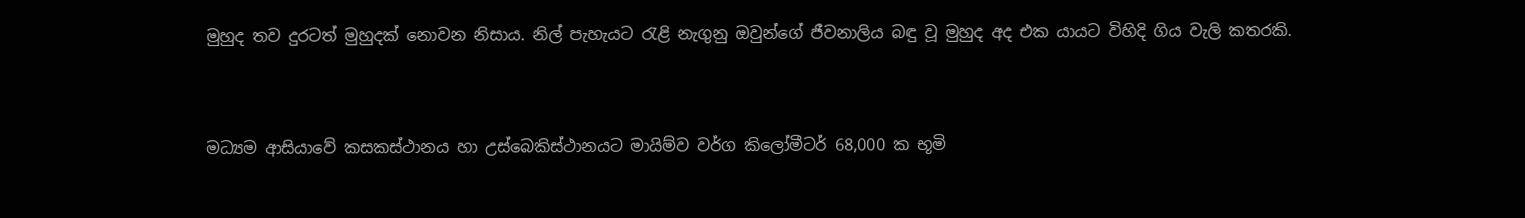මුහුද තව දුරටත් මුහුදක් නොවන නිසාය. නිල් පැහැයට රැළි නැගුනු ඔවුන්ගේ ජීවනාලිය බඳු වූ මුහුද අද එක යායට විහිදි ගිය වැලි කතරකි.


මධ්‍යම ආසියාවේ කසකස්ථානය හා උස්බෙකිස්ථානයට මායිම්ව වර්ග කිලෝමීටර් 68,000 ක භූමි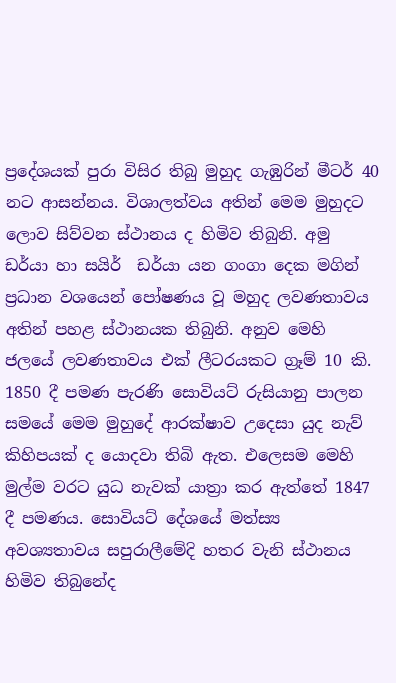ප්‍රදේශයක් පුරා විසිර තිබු මුහුද ගැඹුරින් මීටර් 40 නට ආසන්නය. විශාලත්වය අතින් මෙම මුහුදට ලොව සිව්වන ස්ථානය ද හිමිව තිබුනි. අමු ඩර්යා හා සයිර්  ඩර්යා යන ගංගා දෙක මගින් ප්‍රධාන වශයෙන් පෝෂණය වූ මහුද ලවණතාවය අතින් පහළ ස්ථානයක තිබුනි. අනුව මෙහි ජලයේ ලවණතාවය එක් ලීටරයකට ග්‍රෑම් 10 කි. 1850 දී පමණ පැරණි සොවියට් රුසියානු පාලන සමයේ මෙම මුහුදේ ආරක්ෂාව උදෙසා යුද නැව් කිහිපයක් ද යොදවා තිබි ඇත. එලෙසම මෙහි මුල්ම වරට යුධ නැවක් යාත්‍රා කර ඇත්තේ 1847 දී පමණය. සොවියට් දේශයේ මත්ස්‍ය අවශ්‍යතාවය සපුරාලීමේදි හතර වැනි ස්ථානය හිමිව තිබුනේද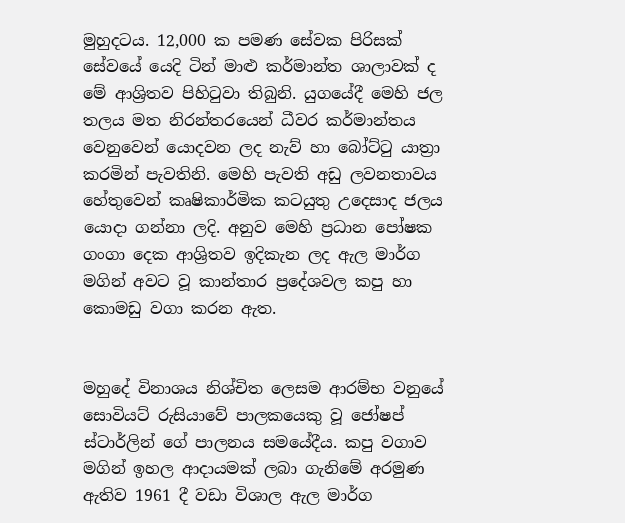මුහුදටය. 12,000 ක පමණ සේවක පිරිසක් සේවයේ යෙදි ටින් මාළු කර්මාන්ත ශාලාවක් ද මේ ආශ්‍රිතව පිහිටුවා තිබුනි. යුගයේදී මෙහි ජල තලය මත නිරන්තරයෙන් ධීවර කර්මාන්තය වෙනුවෙන් යොදවන ලද නැව් හා බෝට්ටු යාත්‍රා කරමින් පැවතිනි. මෙහි පැවති අඩු ලවනතාවය හේතුවෙන් කෘෂිකාර්මික කටයුතු උදෙසාද ජලය යොදා ගන්නා ලදි. අනුව මෙහි ප්‍රධාන පෝෂක ගංගා දෙක ආශ්‍රිතව ඉදිකැන ලද ඇල මාර්ග මගින් අවට වූ කාන්තාර ප්‍රදේශවල කපු හා කොමඩු වගා කරන ඇත.


මහුදේ විනාශය නිශ්චිත ලෙසම ආරම්භ වනුයේ සොවියට් රුසියාවේ පාලකයෙකු වූ ජෝෂප් ස්ටාර්ලින් ගේ පාලනය සමයේදීය. කපු වගාව මගින් ඉහල ආදායමක් ලබා ගැනිමේ අරමුණ ඇතිව 1961 දී වඩා විශාල ඇල මාර්ග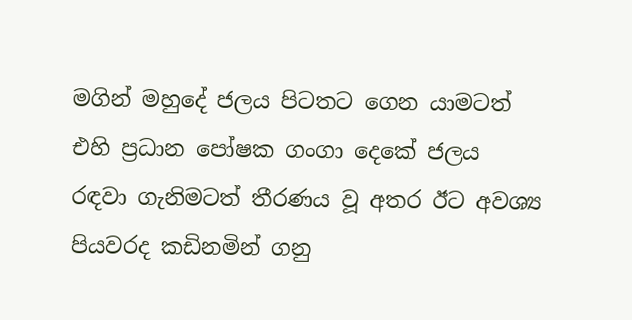මගින් මහුදේ ජලය පිටතට ගෙන යාමටත් එහි ප්‍රධාන පෝෂක ගංගා දෙකේ ජලය රඳවා ගැනිමටත් තීරණය වූ අතර ඊට අවශ්‍ය පියවරද කඩිනමින් ගනු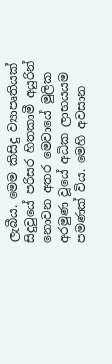ලැබීය. මෙම කිසිදු ව්‍යාපෘතියක් සිදුවුයේ පරිසර හිතකාමී අයුරින් නොවන අතර මෙවායේ මුලික අරමුණ වූයේ අධික ලාභයයම පමණක් විය. මෙහි අවසාන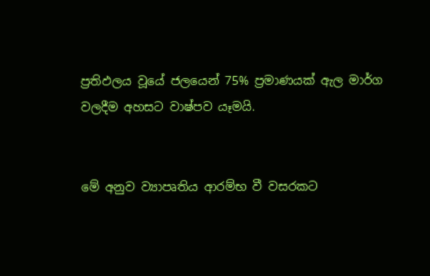ප්‍රතිඵලය වූයේ ජලයෙන් 75% ප්‍රමාණයක් ඇල මාර්ග වලදීම අහසට වාෂ්පව යෑමයි.


මේ අනුව ව්‍යාපෘතිය ආරම්භ වී වසරකට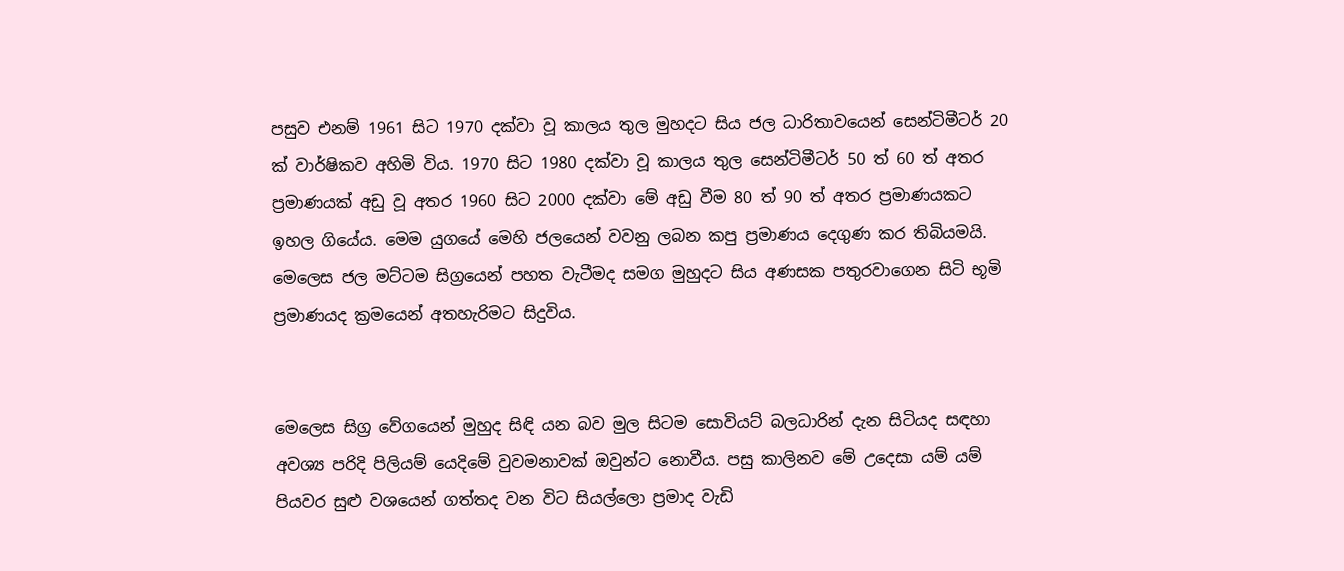පසුව එනම් 1961 සිට 1970 දක්වා වූ කාලය තුල මුහදට සිය ජල ධාරිතාවයෙන් සෙන්ටිමීටර් 20 ක් වාර්ෂිකව අහිමි විය. 1970 සිට 1980 දක්වා වූ කාලය තුල සෙන්ටිමීටර් 50 ත් 60 ත් අතර ප්‍රමාණයක් අඩු වූ අතර 1960 සිට 2000 දක්වා මේ අඩු වීම 80 ත් 90 ත් අතර ප්‍රමාණයකට ඉහල ගියේය. මෙම යුගයේ මෙහි ජලයෙන් වවනු ලබන කපු ප්‍රමාණය දෙගුණ කර තිබියමයි. මෙලෙස ජල මට්ටම සිග්‍රයෙන් පහත වැටීමද සමග මුහුදට සිය අණසක පතුරවාගෙන සිටි භූමි ප්‍රමාණයද ක්‍රමයෙන් අතහැරිමට සිදුවිය.


මෙලෙස සිග්‍ර වේගයෙන් මුහුද සිඳි යන බව මුල සිටම සොවියට් බලධාරින් දැන සිටියද සඳහා අවශ්‍ය පරිදි පිලියම් යෙදිමේ වුවමනාවක් ඔවුන්ට නොවීය. පසු කාලිනව මේ උදෙසා යම් යම් පියවර සුළු වශයෙන් ගත්තද වන විට සියල්ලො ප්‍රමාද වැඩි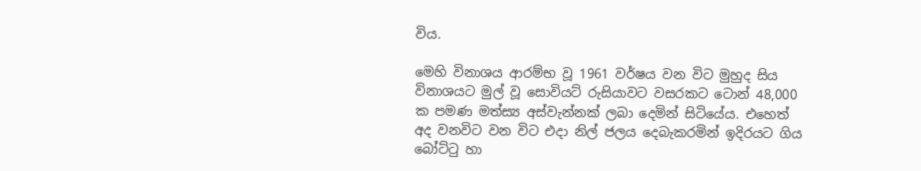විය.

මෙහි විනාශය ආරම්භ වූ 1961 වර්ෂය වන විට මුහුද සිය විනාශයට මුල් වූ සොවියට් රුසියාවට වසරකට ටොන් 48,000 ක පමණ මත්ස්‍ය අස්වැන්නක් ලබා දෙමින් සිටියේය. එහෙත් අද වනවිට වන විට එදා නිල් ජලය දෙබැකරමින් ඉදිරයට ගිය බෝට්ටු හා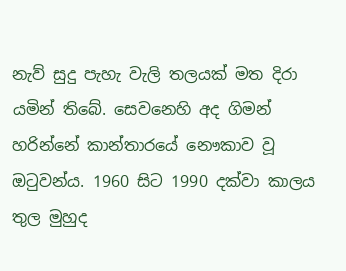නැව් සුදු පැහැ වැලි තලයක් මත දිරා යමින් තිබේ. සෙවනෙහි අද ගිමන් හරින්නේ කාන්තාරයේ නෞකාව වූ ඔටුවන්ය. 1960 සිට 1990 දක්වා කාලය තුල මුහුද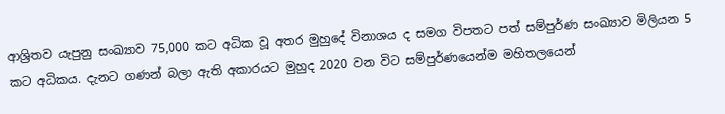ආශ්‍රිතව යැපුනු සංඛ්‍යාව 75,000 කට අධික වූ අතර මුහුදේ විනාශය ද සමග විපතට පත් සම්පුර්ණ සංඛ්‍යාව මිලියන 5 කට අධිකය. දැනට ගණන් බලා ඇති අකාරයට මුහුද 2020 වන විට සම්පුර්ණයෙන්ම මහිතලයෙන්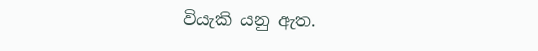වියැකි යනු ඇත.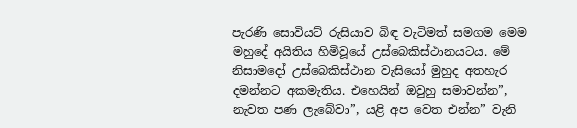පැරණි සොවියට් රුසියාව බිඳ වැටිමත් සමගම මෙම මහුදේ අයිතිය හිමිවූයේ උස්බෙකිස්ථානයටය. මේ නිසාමදෝ උස්බෙකිස්ථාන වැසියෝ මුහුද අතහැර දමන්නට අකමැතිය. එහෙයින් ඔවුහු සමාවන්න”,  නැවත පණ ලැබේවා”, යළි අප වෙත එන්න” වැනි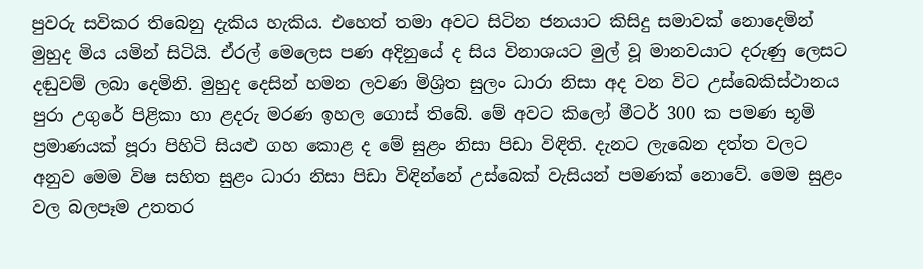පුවරු සවිකර තිබෙනු දැකිය හැකිය. එහෙත් තමා අවට සිටින ජනයාට කිසිදු සමාවක් නොදෙමින් මුහුද මිය යමින් සිටියි. ඒරල් මෙලෙස පණ අදිනුයේ ද සිය විනාශයට මුල් වූ මානවයාට දරුණු ලෙසට දඬුවම් ලබා දෙමිනි. මුහුද දෙසින් හමන ලවණ මිශ්‍රිත සුලං ධාරා නිසා අද වන විට උස්බෙකිස්ථානය පුරා උගුරේ පිළිකා හා ළදරු මරණ ඉහල ගොස් තිබේ. මේ අවට කිලෝ මීටර් 300 ක පමණ භූමි ප්‍රමාණයක් පූරා පිහිටි සියළු ගහ කොළ ද මේ සුළං නිසා පිඩා විඳිති. දැනට ලැබෙන දත්ත වලට අනුව මෙම විෂ සහිත සුළං ධාරා නිසා පිඩා විඳින්නේ උස්බෙක් වැසියන් පමණක් නොවේ. මෙම සුළං වල බලපෑම උතතර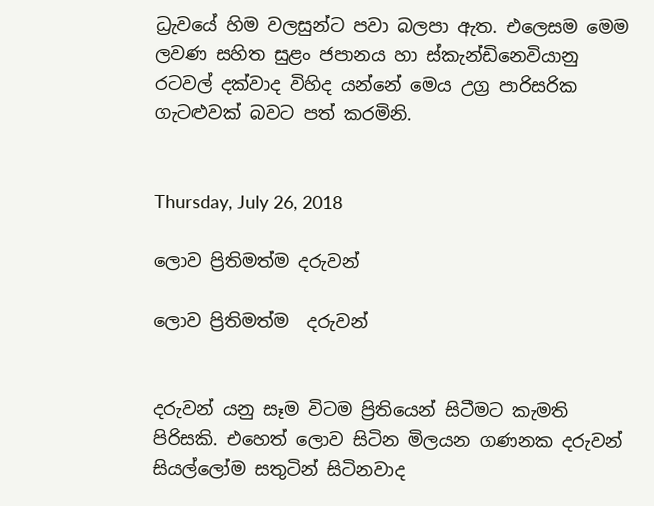ධ්‍රැවයේ හිම වලසුන්ට පවා බලපා ඇත. එලෙසම මෙම ලවණ සහිත සුළං ජපානය හා ස්කැන්ඩිනෙවියානු රටවල් දක්වාද විහිද යන්නේ මෙය උග්‍ර පාරිසරික ගැටළුවක් බවට පත් කරමිනි.


Thursday, July 26, 2018

ලොව ප්‍රිතිමත්ම දරුවන්

ලොව ප්‍රිතිමත්ම  දරුවන්


දරුවන් යනු සෑම විටම ප්‍රිතියෙන් සිටීමට කැමති පිරිසකි. එහෙත් ලොව සිටින මිලයන ගණනක දරුවන් සියල්ලෝම සතුටින් සිටිනවාද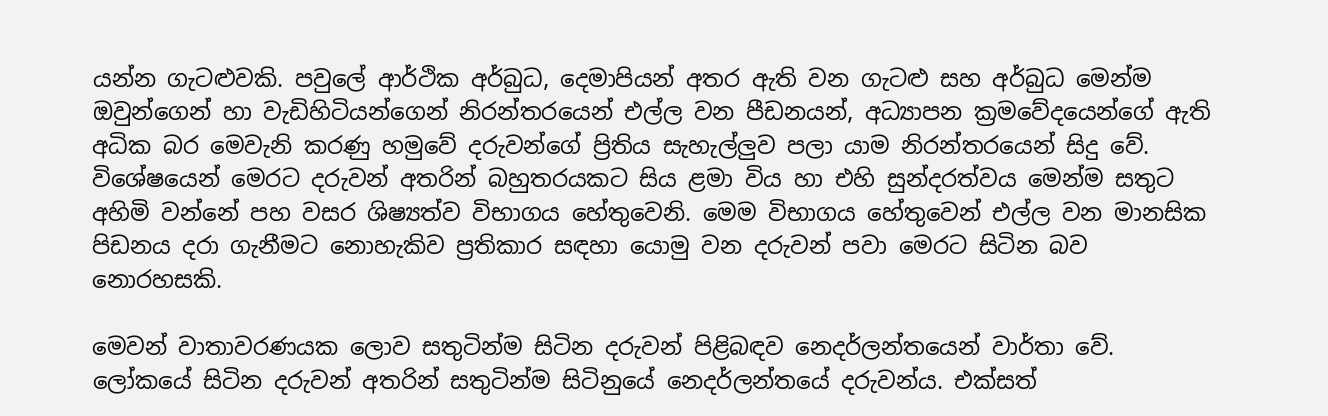යන්න ගැටළුවකි. පවුලේ ආර්ථික අර්බුධ, දෙමාපියන් අතර ඇති වන ගැටළු සහ අර්බුධ මෙන්ම ඔවුන්ගෙන් හා වැඩිහිටියන්ගෙන් නිරන්තරයෙන් එල්ල වන පීඩනයන්, අධ්‍යාපන ක්‍රමවේදයෙන්ගේ ඇති අධික බර මෙවැනි කරණු හමුවේ දරුවන්ගේ ප්‍රිතිය සැහැල්ලුව පලා යාම නිරන්තරයෙන් සිදු වේ. විශේෂයෙන් මෙරට දරුවන් අතරින් බහුතරයකට සිය ළමා විය හා එහි සුන්දරත්වය මෙන්ම සතුට අහිමි වන්නේ පහ වසර ශිෂ්‍යත්ව විභාගය හේතුවෙනි. මෙම විභාගය හේතුවෙන් එල්ල වන මානසික පිඩනය දරා ගැනීමට නොහැකිව ප්‍රතිකාර සඳහා යොමු වන දරුවන් පවා මෙරට සිටින බව නොරහසකි.

මෙවන් වාතාවරණයක ලොව සතුටින්ම සිටින දරුවන් පිළිබඳව නෙදර්ලන්තයෙන් වාර්තා වේ. ලෝකයේ සිටින දරුවන් අතරින් සතුටින්ම සිටිනුයේ නෙදර්ලන්තයේ දරුවන්ය. එක්සත්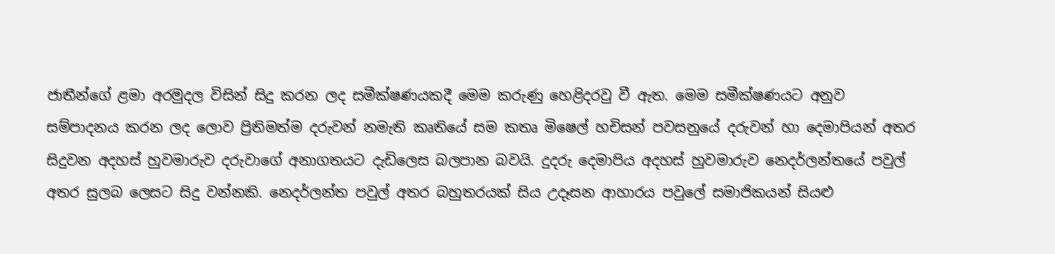ජාතීන්ගේ ළමා අරමුදල විසින් සිදු කරන ලද සමීක්ෂණයකදී මෙම කරුණු හෙළිදරවු වී ඇත. මෙම සමීක්ෂණයට අනුව සම්පාදනය කරන ලද ලොව ප්‍රිතිමත්ම දරුවන් නමැති කෘතියේ සම කතෘ මිෂෙල් හචිසන් පවසනුයේ දරුවන් හා දෙමාපියන් අතර සිදුවන අදහස් හුවමාරුව දරුවාගේ අනාගතයට දැඩිලෙස බලපාන බවයි. දුදරු දෙමාපිය අදහස් හුවමාරුව නෙදර්ලන්තයේ පවුල් අතර සුලබ ලෙසට සිදු වන්නකි. නෙදර්ලන්ත පවුල් අතර බහුතරයක් සිය උදෑසන ආහාරය පවුලේ සමාජිකයන් සියළු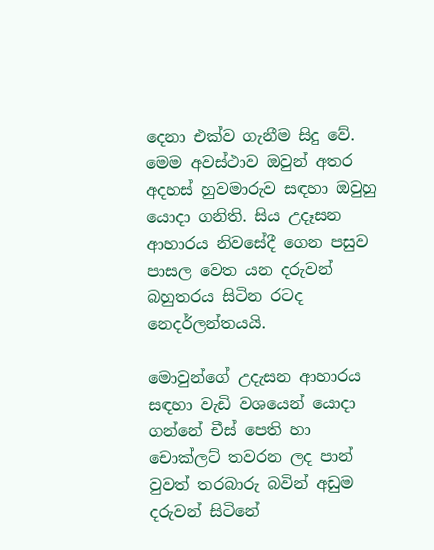දෙනා එක්ව ගැනීම සිදු වේ. මෙම අවස්ථාව ඔවුන් අතර අදහස් හුවමාරුව සඳහා ඔවුහු යොදා ගනිති. සිය උදෑසන ආහාරය නිවසේදී ගෙන පසුව පාසල වෙත යන දරුවන් බහුතරය සිටින රටද නෙදර්ලන්තයයි.

මොවුන්ගේ උදැසන ආහාරය සඳහා වැඩි වශයෙන් යොදා ගන්නේ චීස් පෙති හා චොක්ලට් තවරන ලද පාන් වුවත් තරබාරු බවින් අඩුම දරුවන් සිටිනේ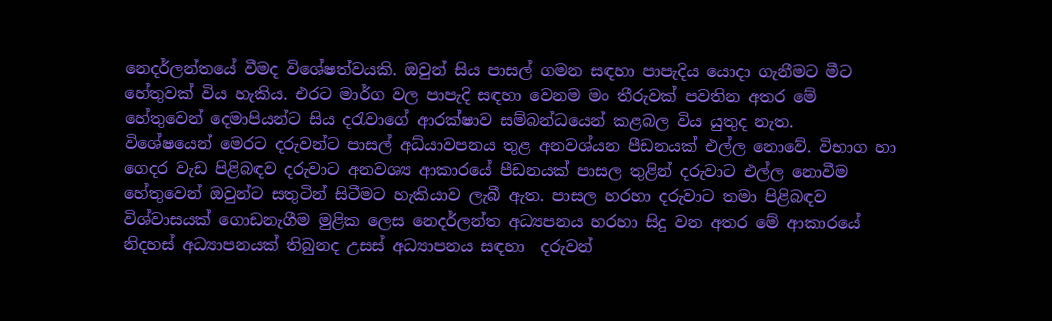නෙදර්ලන්තයේ වීමද විශේෂත්වයකි. ඔවුන් සිය පාසල් ගමන සඳහා පාපැදිය යොදා ගැනීමට මීට හේතුවක් විය හැකිය. එරට මාර්ග වල පාපැදි සඳහා වෙනම මං තීරුවක් පවතින අතර මේ හේතුවෙන් දෙමාපියන්ට සිය දරැවාගේ ආරක්ෂාව සම්බන්ධයෙන් කළබල විය යුතුද නැත.
විශේෂයෙන් මෙරට දරුවන්ට පාසල් අධ්යාවපනය තුළ අනවශ්යන පීඩනයක් එල්ල නොවේ. විභාග හා ගෙදර වැඩ පිළිබඳව දරුවාට අනවශ්‍ය ආකාරයේ පීඩනයක් පාසල තුළින් දරුවාට එල්ල නොවීම හේතුවෙන් ඔවුන්ට සතුටින් සිටීමට හැකියාව ලැබී ඇත. පාසල හරහා දරුවාට තමා පිළිබඳව විශ්වාසයක් ගොඩනැගීම මුළික ලෙස නෙදර්ලන්ත අධ්‍යපනය හරහා සිදු වන අතර මේ ආකාරයේ නිදහස් අධ්‍යාපනයක් තිබුනද උසස් අධ්‍යාපනය සඳහා  දරුවන්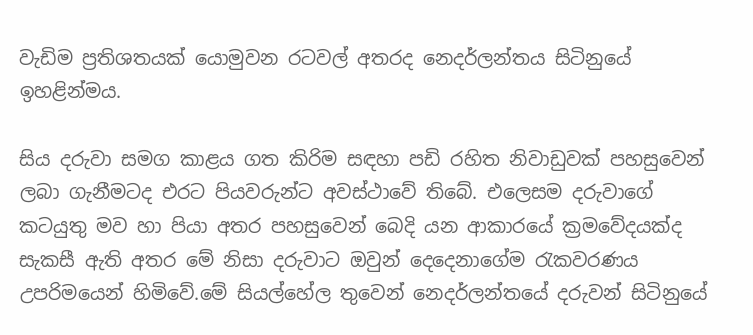වැඩිම ප්‍රතිශතයක් යොමුවන රටවල් අතරද නෙදර්ලන්තය සිටිනුයේ ඉහළින්මය.

සිය දරුවා සමග කාළය ගත කිරිම සඳහා පඩි රහිත නිවාඩුවක් පහසුවෙන් ලබා ගැනීමටද එරට පියවරුන්ට අවස්ථාවේ තිබේ. එලෙසම දරුවාගේ කටයුතු මව හා පියා අතර පහසුවෙන් බෙදි යන ආකාරයේ ක්‍රමවේදයක්ද සැකසී ඇති අතර මේ නිසා දරුවාට ඔවුන් දෙදෙනාගේම රැකවරණය උපරිමයෙන් හිමිවේ.මේ සියල්හේල තුවෙන් නෙදර්ලන්තයේ දරුවන් සිටිනුයේ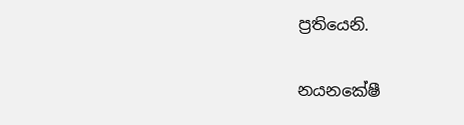ප්‍රතියෙනි.

නයනකේෂී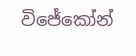විජේකෝන්